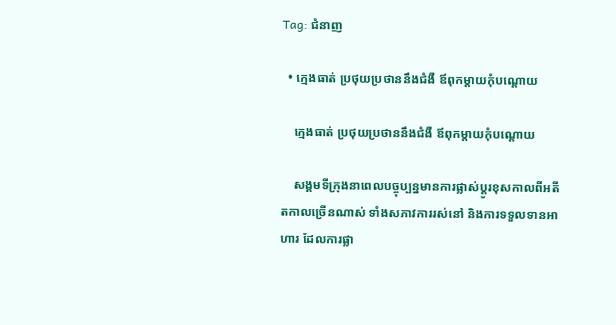Tag: ជំនាញ

  • ក្មេងធាត់ ប្រថុយប្រថាននឹងជំងឺ ឪពុកម្ដាយកុំបណ្ដោយ

    ក្មេងធាត់ ប្រថុយប្រថាននឹងជំងឺ ឪពុកម្ដាយកុំបណ្ដោយ

    សង្គមទីក្រុងនាពេលបច្ចុប្បន្នមានការផ្លាស់ប្ដូរខុសកាលពីអតីតកាលច្រើនណាស់ ទាំងសភាវការរស់នៅ និងការទទួលទានអាហារ ដែលការផ្លា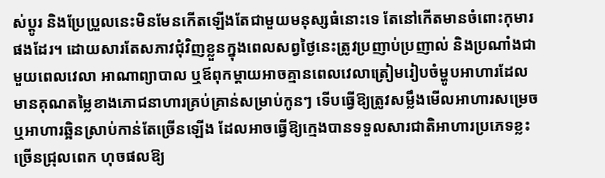ស់ប្ដូរ និងប្រែប្រួលនេះមិនមែនកើតឡើងតែជាមួយមនុស្សធំនោះទេ តែនៅកើតមានចំពោះកុមារផងដែរ។ ដោយសារតែសភាវជុំវិញខ្លួនក្នុងពេលសព្វថ្ងៃនេះត្រូវប្រញាប់ប្រញាល់ និងប្រណាំងជាមួយពេលវេលា អាណាព្យាបាល ឬឪពុកម្ដាយអាចគ្មានពេលវេលាត្រៀមរៀបចំម្ហូបអាហារដែលមានគុណតម្លៃខាងភោជនាហារគ្រប់គ្រាន់សម្រាប់កូនៗ ទើបធ្វើឱ្យត្រូវសម្លឹងមើលអាហារសម្រេច ឬអាហារឆ្អិនស្រាប់កាន់តែច្រើនឡើង ដែលអាចធ្វើឱ្យក្មេងបានទទួលសារជាតិអាហារប្រភេទខ្លះច្រើនជ្រុលពេក ហុចផលឱ្យ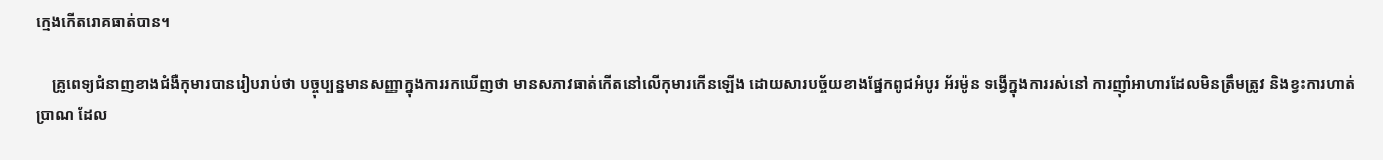ក្មេងកើតរោគធាត់បាន។

    គ្រូពេទ្យជំនាញខាងជំងឺកុមារបានរៀបរាប់ថា បច្ចុប្បន្នមានសញ្ញាក្នុងការរកឃើញថា មានសភាវធាត់កើតនៅលើកុមារកើនឡើង ដោយសារបច្ច័យខាងផ្នែកពូជអំបូរ អ័រម៉ូន ទង្វើក្នុងការរស់នៅ ការញ៉ាំអាហារដែលមិនត្រឹមត្រូវ និងខ្វះការហាត់ប្រាណ ដែល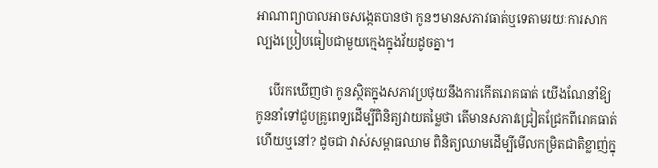អាណាព្យាបាលអាចសង្កេតបានថា កូនៗមានសភាវធាត់ឬទេតាមរយៈការសាកល្បងប្រៀបធៀបជាមួយក្មេងក្នុងវ័យដូចគ្នា។

    បើរកឃើញថា កូនស្ថិតក្នុងសភាវប្រថុយនឹងការកើតរោគធាត់ យើងណែនាំឱ្យកូននាំទៅជួបគ្រូពេទ្យដើម្បីពិនិត្យវាយតម្លៃថា តើមានសភាវជ្រៀតជ្រែកពីរោគធាត់ហើយឬនៅ? ដូចជា វាស់សម្ពាធឈាម ពិនិត្យឈាមដើម្បីមើលកម្រិតជាតិខ្លាញ់ក្នុ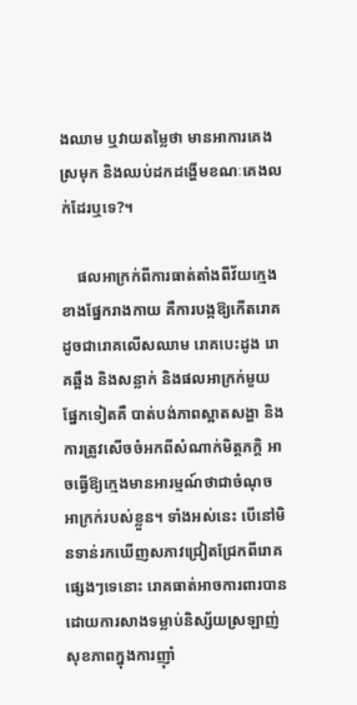ងឈាម ឬវាយតម្លៃថា មានអាការគេងស្រមុក និងឈប់ដកដង្ហើមខណៈគេងលក់ដែរឬទេ?។

    ផលអាក្រក់ពីការធាត់តាំងពីវ័យក្មេងខាងផ្នែករាងកាយ គឺការបង្កឱ្យកើតរោគ ដូចជារោគលើសឈាម រោគបេះដូង រោគឆ្អឹង និងសន្លាក់ និងផលអាក្រក់មួយផ្នែកទៀតគឺ បាត់បង់ភាពស្អាតសង្ហា និងការត្រូវសើចចំអកពីសំណាក់មិត្តភក្តិ អាចធ្វើឱ្យក្មេងមានអារម្មណ៍ថាជាចំណុចអាក្រក់របស់ខ្លួន។ ទាំងអស់នេះ បើនៅមិនទាន់រកឃើញសភាវជ្រៀតជ្រែកពីរោគផ្សេងៗទេនោះ រោគធាត់អាចការពារបានដោយការសាងទម្លាប់និស្ស័យស្រឡាញ់សុខភាពក្នុងការញ៉ាំ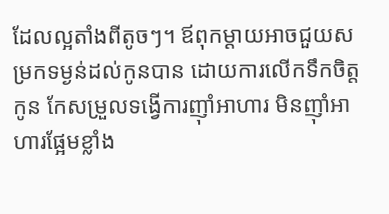ដែលល្អតាំងពីតូចៗ។ ឪពុកម្ដាយអាចជួយសម្រកទម្ងន់ដល់កូនបាន ដោយការលើកទឹកចិត្តកូន កែសម្រួលទង្វើការញ៉ាំអាហារ មិនញ៉ាំអាហារផ្អែមខ្លាំង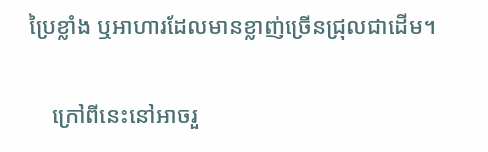ប្រៃខ្លាំង ឬអាហារដែលមានខ្លាញ់ច្រើនជ្រុលជាដើម។

    ក្រៅពីនេះនៅអាចរួ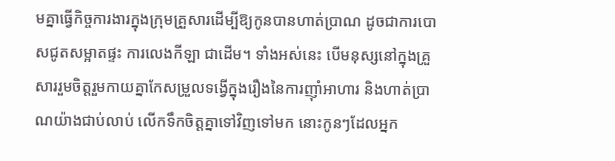មគ្នាធ្វើកិច្ចការងារក្នុងក្រុមគ្រួសារដើម្បីឱ្យកូនបានហាត់ប្រាណ ដូចជាការបោសជូតសម្អាតផ្ទះ ការលេងកីឡា ជាដើម។ ទាំងអស់នេះ បើមនុស្សនៅក្នុងគ្រួសាររួមចិត្តរួមកាយគ្នាកែសម្រួលទង្វើក្នុងរឿងនៃការញ៉ាំអាហារ និងហាត់ប្រាណយ៉ាងជាប់លាប់ លើកទឹកចិត្តគ្នាទៅវិញទៅមក នោះកូនៗដែលអ្នក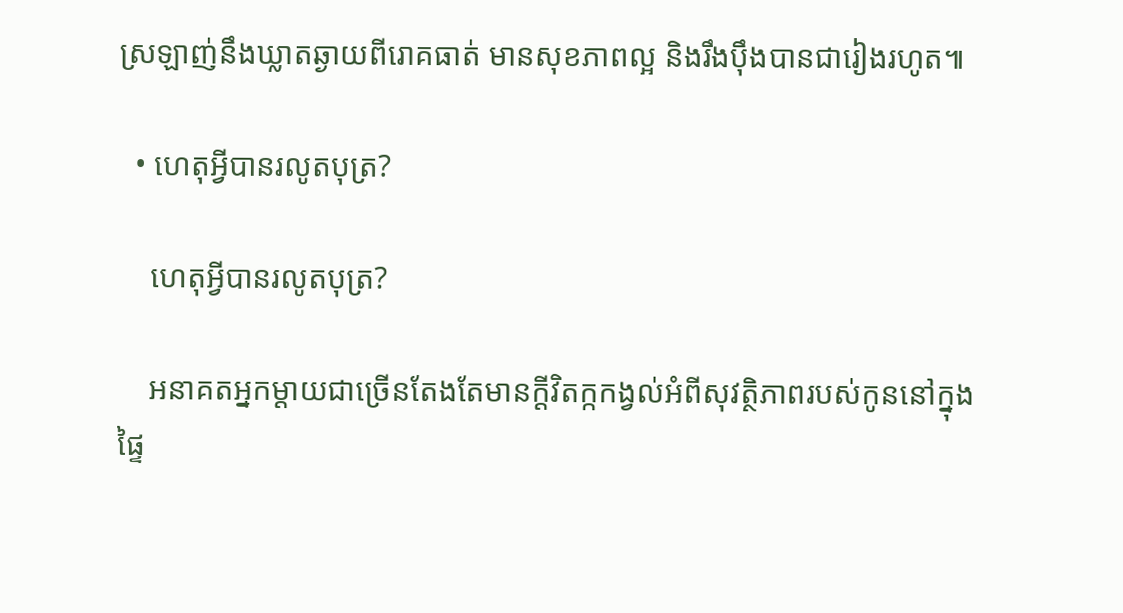ស្រឡាញ់នឹងឃ្លាតឆ្ងាយពីរោគធាត់ មានសុខភាពល្អ និងរឹងប៉ឹងបានជារៀងរហូត៕

  • ហេតុអ្វីបានរលូតបុត្រ?

    ហេតុអ្វីបានរលូតបុត្រ?

    អនាគតអ្នកម្ដាយជាច្រើនតែងតែមានក្ដីវិតក្កកង្វល់អំពីសុវត្ថិភាពរបស់កូននៅក្នុងផ្ទៃ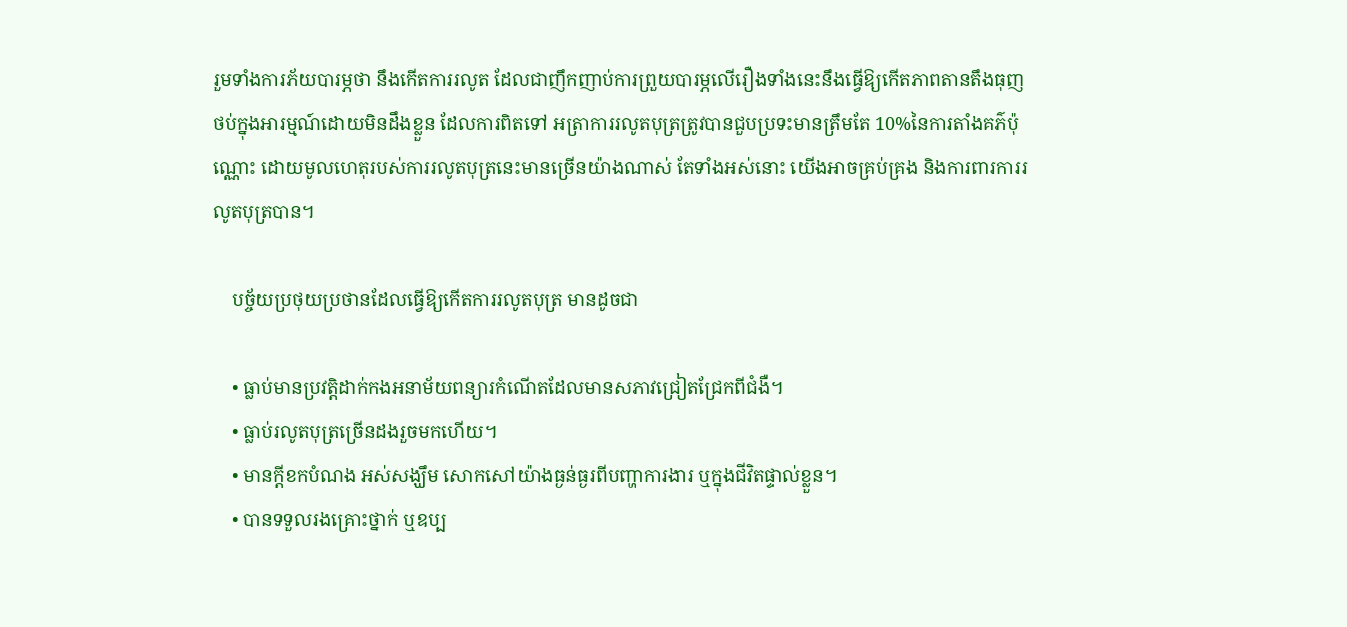រួមទាំងការភ័យបារម្ភថា នឹងកើតការរលូត ដែលជាញឹកញាប់ការព្រួយបារម្ភលើរឿងទាំងនេះនឹងធ្វើឱ្យកើតភាពតានតឹងធុញថប់ក្នុងអារម្មណ៍ដោយមិនដឹងខ្លួន ដែលការពិតទៅ អត្រាការរលូតបុត្រត្រូវបានជួបប្រទះមានត្រឹមតែ 10%នៃការតាំងគភ៌ប៉ុណ្ណោះ ដោយមូលហេតុរបស់ការរលូតបុត្រនេះមានច្រើនយ៉ាងណាស់ តែទាំងអស់នោះ យើងអាចគ្រប់គ្រង និងការពារការរលូតបុត្របាន។

    បច្ច័យប្រថុយប្រថានដែលធ្វើឱ្យកើតការរលូតបុត្រ មានដូចជា

    • ធ្លាប់មានប្រវត្តិដាក់កងអនាម័យពន្យារកំណើតដែលមានសភាវជ្រៀតជ្រែកពីជំងឺ។
    • ធ្លាប់រលូតបុត្រច្រើនដងរួចមកហើយ។
    • មានក្ដីខកបំណង អស់សង្ឃឹម សោកសៅយ៉ាងធ្ងន់ធ្ងរពីបញ្ហាការងារ ឬក្នុងជីវិតផ្ទាល់ខ្លួន។
    • បានទទួលរងគ្រោះថ្នាក់ ឬឧប្ប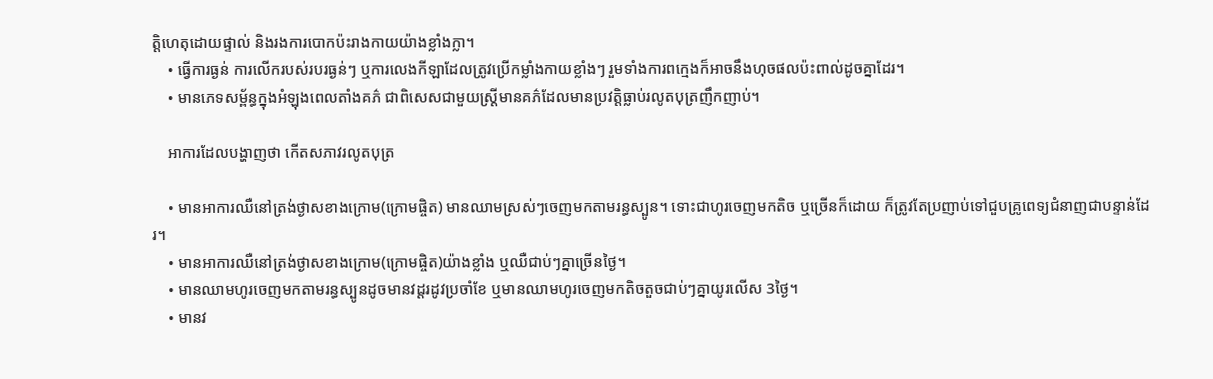ត្តិហេតុដោយផ្ទាល់ និងរងការបោកប៉ះរាងកាយយ៉ាងខ្លាំងក្លា។
    • ធ្វើការធ្ងន់ ការលើករបស់របរធ្ងន់ៗ ឬការលេងកីឡាដែលត្រូវប្រើកម្លាំងកាយខ្លាំងៗ រួមទាំងការពក្មេងក៏អាចនឹងហុចផលប៉ះពាល់ដូចគ្នាដែរ។
    • មានភេទសម្ព័ន្ធក្នុងអំឡុងពេលតាំងគភ៌ ជាពិសេសជាមួយស្រ្តីមានគភ៌ដែលមានប្រវត្តិធ្លាប់រលូតបុត្រញឹកញាប់។

    អាការដែលបង្ហាញថា កើតសភាវរលូតបុត្រ

    • មានអាការឈឺនៅត្រង់ថ្ងាសខាងក្រោម(ក្រោមផ្ចិត) មានឈាមស្រស់ៗចេញមកតាមរន្ធស្បូន។ ទោះជាហូរចេញមកតិច ឬច្រើនក៏ដោយ ក៏ត្រូវតែប្រញាប់ទៅជួបគ្រូពេទ្យជំនាញជាបន្ទាន់ដែរ។
    • មានអាការឈឺនៅត្រង់ថ្ងាសខាងក្រោម(ក្រោមផ្ចិត)យ៉ាងខ្លាំង ឬឈឺជាប់ៗគ្នាច្រើនថ្ងៃ។
    • មានឈាមហូរចេញមកតាមរន្ធស្បូនដូចមានវដ្តរដូវប្រចាំខែ ឬមានឈាមហូរចេញមកតិចតួចជាប់ៗគ្នាយូរលើស 3ថ្ងៃ។
    • មានវ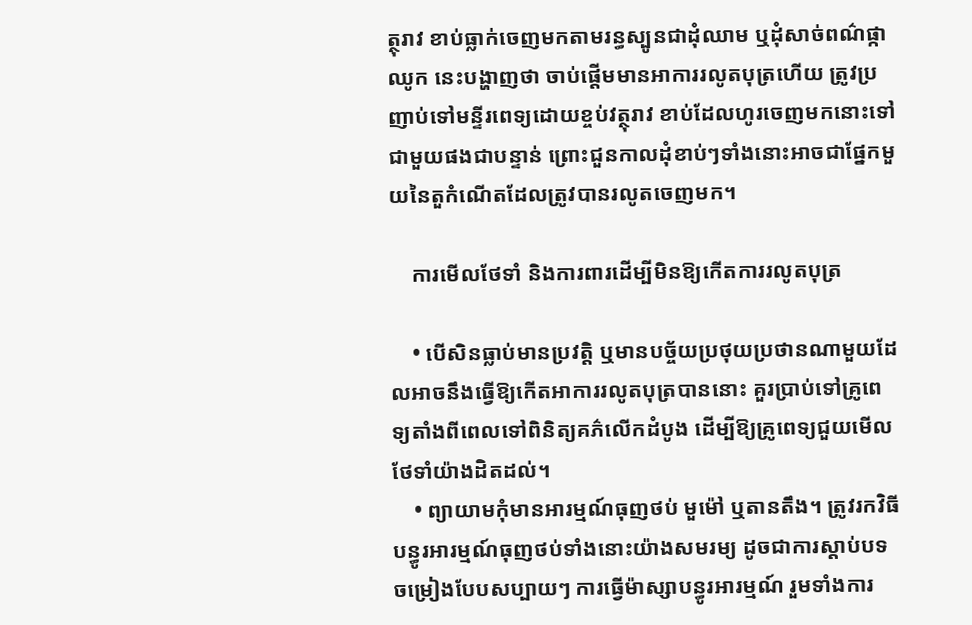ត្ថុរាវ ខាប់ធ្លាក់ចេញមកតាមរន្ធស្បូនជាដុំឈាម ឬដុំសាច់ពណ៌ផ្កាឈូក នេះបង្ហាញថា ចាប់ផ្ដើមមានអាការរលូតបុត្រហើយ ត្រូវប្រញាប់ទៅមន្ទីរពេទ្យដោយខ្ចប់វត្ថុរាវ ខាប់ដែលហូរចេញមកនោះទៅជាមួយផងជាបន្ទាន់ ព្រោះជួនកាលដុំខាប់ៗទាំងនោះអាចជាផ្នែកមួយនៃតួកំណើតដែលត្រូវបានរលូតចេញមក។

    ការមើលថែទាំ និងការពារដើម្បីមិនឱ្យកើតការរលូតបុត្រ

    • បើសិនធ្លាប់មានប្រវត្តិ ឬមានបច្ច័យប្រថុយប្រថានណាមួយដែលអាចនឹងធ្វើឱ្យកើតអាការរលូតបុត្របាននោះ គួរប្រាប់ទៅគ្រូពេទ្យតាំងពីពេលទៅពិនិត្យគភ៌លើកដំបូង ដើម្បីឱ្យគ្រូពេទ្យជួយមើលថែទាំយ៉ាងដិតដល់។
    • ព្យាយាមកុំមានអារម្មណ៍ធុញថប់ មួម៉ៅ ឬតានតឹង។ ត្រូវរកវិធីបន្ធូរអារម្មណ៍ធុញថប់ទាំងនោះយ៉ាងសមរម្យ ដូចជាការស្ដាប់បទចម្រៀងបែបសប្បាយៗ ការធ្វើម៉ាស្សាបន្ធូរអារម្មណ៍ រួមទាំងការ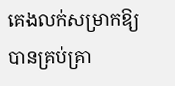គេងលក់សម្រាកឱ្យបានគ្រប់គ្រា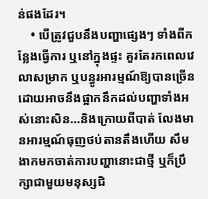ន់ផងដែរ។
    • បើត្រូវជួបនឹងបញ្ហាផ្សេងៗ ទាំងពីកន្លែងធ្វើការ ឬនៅក្នុងផ្ទះ គួរតែរកពេលវេលាសម្រាក ឬបន្ធូរអារម្មណ៍ឱ្យបានច្រើន ដោយអាចនឹងផ្អាកនឹកដល់បញ្ហាទាំងអស់នោះសិន…និងក្រោយពីបាត់ លែងមានអារម្មណ៍ធុញថប់តានតឹងហើយ សឹមងាកមកចាត់ការបញ្ហានោះជាថ្មី ឬក៏ប្រឹក្សាជាមួយមនុស្សជិ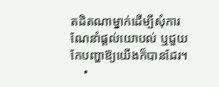តដិតណាម្នាក់ដើម្បីសុំការណែនាំផ្ដល់យោបល់ ឬជួយកែបញ្ហាឱ្យយើងក៏បានដែរ។
    •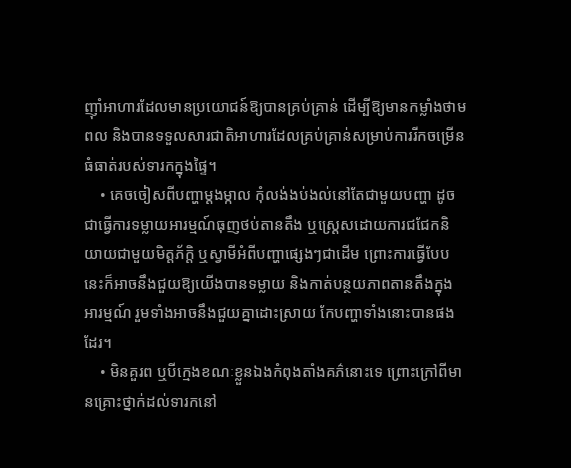ញ៉ាំអាហារដែលមានប្រយោជន៍ឱ្យបានគ្រប់គ្រាន់ ដើម្បីឱ្យមានកម្លាំងថាមពល និងបានទទួលសារជាតិអាហារដែលគ្រប់គ្រាន់សម្រាប់ការរីកចម្រើនធំធាត់របស់ទារកក្នុងផ្ទៃ។
    • គេចចៀសពីបញ្ហាម្ដងម្កាល កុំលង់ងប់ងល់នៅតែជាមួយបញ្ហា ដូចជាធ្វើការទម្លាយអារម្មណ៍ធុញថប់តានតឹង ឬស្រ្តេសដោយការជជែកនិយាយជាមួយមិត្តភ័ក្តិ ឬស្វាមីអំពីបញ្ហាផ្សេងៗជាដើម ព្រោះការធ្វើបែបនេះក៏អាចនឹងជួយឱ្យយើងបានទម្លាយ និងកាត់បន្ថយភាពតានតឹងក្នុងអារម្មណ៍ រួមទាំងអាចនឹងជួយគ្នាដោះស្រាយ កែបញ្ហាទាំងនោះបានផងដែរ។
    • មិនគួរព ឬបីក្មេងខណៈខ្លួនឯងកំពុងតាំងគភ៌នោះទេ ព្រោះក្រៅពីមានគ្រោះថ្នាក់ដល់ទារកនៅ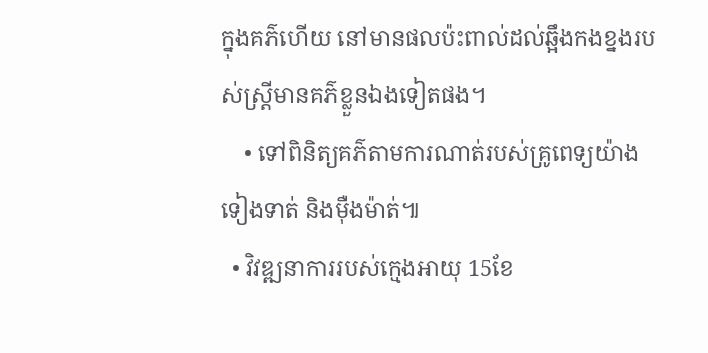ក្នុងគភ៌ហើយ នៅមានផលប៉ះពាល់ដល់ឆ្អឹងកងខ្នងរបស់ស្រ្តីមានគភ៌ខ្លួនឯងទៀតផង។
    • ទៅពិនិត្យគភ៌តាមការណាត់របស់គ្រូពេទ្យយ៉ាងទៀងទាត់ និងម៉ឺងម៉ាត់៕
  • វិវឌ្ឍនាការរបស់ក្មេងអាយុ 15ខែ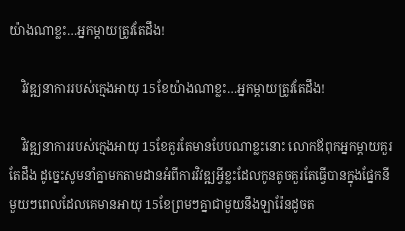យ៉ាងណាខ្លះ…អ្នកម្ដាយត្រូវតែដឹង!

    វិវឌ្ឍនាការរបស់ក្មេងអាយុ 15ខែយ៉ាងណាខ្លះ…អ្នកម្ដាយត្រូវតែដឹង!

    វិវឌ្ឍនាការរបស់ក្មេងអាយុ 15ខែគួរតែមានបែបណាខ្លះនោះ លោកឪពុកអ្នកម្ដាយគួរតែដឹង ដូច្នេះសូមនាំគ្នាមកតាមដានអំពីការវិវឌ្ឍអ្វីខ្លះដែលកូនតូចគួរតែធ្វើបានក្នុងផ្នែកនីមួយៗពេលដែលគេមានអាយុ 15ខែព្រមៗគ្នាជាមួយនឹងឡារ៉ែនដូចត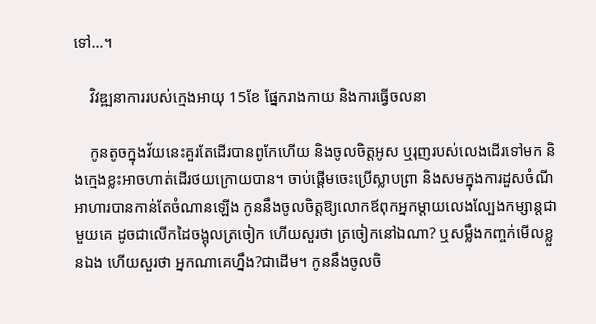ទៅ…។

    វិវឌ្ឍនាការរបស់ក្មេងអាយុ 15ខែ ផ្នែករាងកាយ និងការធ្វើចលនា

    កូនតូចក្នុងវ័យនេះគួរតែដើរបានពូកែហើយ និងចូលចិត្តអូស ឬរុញរបស់លេងដើរទៅមក និងក្មេងខ្លះអាចហាត់ដើរថយក្រោយបាន។ ចាប់ផ្ដើមចេះប្រើស្លាបព្រា និងសមក្នុងការដួសចំណីអាហារបានកាន់តែចំណានឡើង កូននឹងចូលចិត្តឱ្យលោកឪពុកអ្នកម្ដាយលេងល្បែងកម្សាន្តជាមួយគេ ដូចជាលើកដៃចង្អុលត្រចៀក ហើយសួរថា ត្រចៀកនៅឯណា? ឬសម្លឹងកញ្ចក់មើលខ្លួនឯង ហើយសួរថា អ្នកណាគេហ្នឹង?ជាដើម។ កូននឹងចូលចិ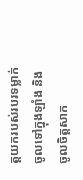ត្តយករបស់របរទម្លាក់ចូលទៅក្នុងឡាំង និងចូលចិត្តសាក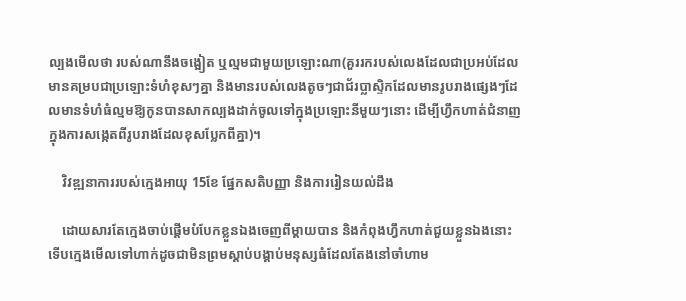ល្បងមើលថា របស់ណានឹងចង្អៀត ឬល្មមជាមួយប្រឡោះណា(គួររករបស់លេងដែលជាប្រអប់ដែលមានគម្របជាប្រឡោះទំហំខុសៗគ្នា និងមានរបស់លេងតូចៗជាជ័រប្លាស្ទិកដែលមានរូបរាងផ្សេងៗដែលមានទំហំធំល្មមឱ្យកូនបានសាកល្បងដាក់ចូលទៅក្នុងប្រឡោះនីមួយៗនោះ ដើម្បីហ្វឹកហាត់ជំនាញក្នុងការសង្កេតពីរូបរាងដែលខុសប្លែកពីគ្នា)។

    វិវឌ្ឍនាការរបស់ក្មេងអាយុ 15ខែ ផ្នែកសតិបញ្ញា និងការរៀនយល់ដឹង

    ដោយសារតែក្មេងចាប់ផ្ដើមបំបែកខ្លួនឯងចេញពីម្ដាយបាន និងកំពុងហ្វឹកហាត់ជួយខ្លួនឯងនោះ ទើបក្មេងមើលទៅហាក់ដូចជាមិនព្រមស្ដាប់បង្គាប់មនុស្សធំដែលតែងនៅចាំហាម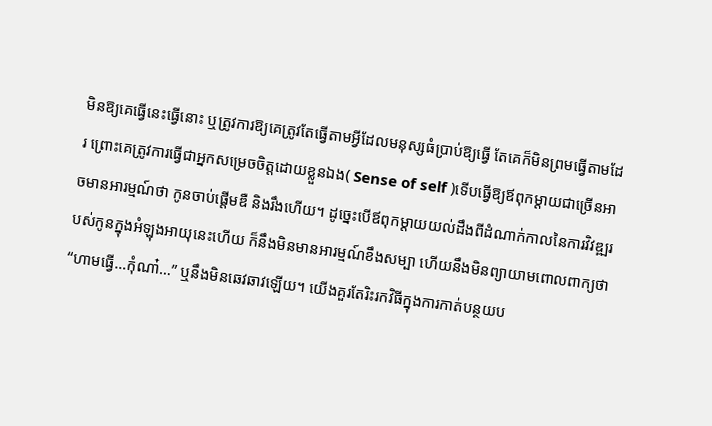មិនឱ្យគេធ្វើនេះធ្វើនោះ ឬត្រូវការឱ្យគេត្រូវតែធ្វើតាមអ្វីដែលមនុស្សធំប្រាប់ឱ្យធ្វើ តែគេក៏មិនព្រមធ្វើតាមដែរ ព្រោះគេត្រូវការធ្វើជាអ្នកសម្រេចចិត្តដោយខ្លួនឯង( Sense of self )ទើបធ្វើឱ្យឪពុកម្ដាយជាច្រើនអាចមានអារម្មណ៍ថា កូនចាប់ផ្ដើមឌឺ និងរឹងហើយ។ ដូច្នេះបើឪពុកម្ដាយយល់ដឹងពីដំណាក់កាលនៃការវិវឌ្ឍរបស់កូនក្នុងអំឡុងអាយុនេះហើយ ក៏នឹងមិនមានអារម្មណ៍ខឹងសម្បា ហើយនឹងមិនព្យាយាមពោលពាក្យថា “ហាមធ្វើ…កុំណា៎…” ឬនឹងមិនឆេវឆាវឡើយ។ យើងគួរតែរិះរកវិធីក្នុងការកាត់បន្ថយប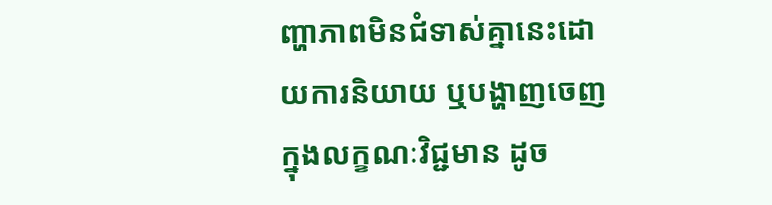ញ្ហាភាពមិនជំទាស់គ្នានេះដោយការនិយាយ ឬបង្ហាញចេញក្នុងលក្ខណៈវិជ្ជមាន ដូច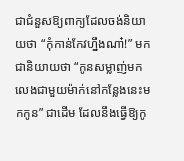ជាជំនួសឱ្យពាក្យដែលចង់និយាយថា “កុំកាន់កែវហ្នឹងណា៎!” មកជានិយាយថា “កូនសម្លាញ់មកលេងជាមួយម៉ាក់នៅកន្លែងនេះមកកូន” ជាដើម ដែលនឹងធ្វើឱ្យកូ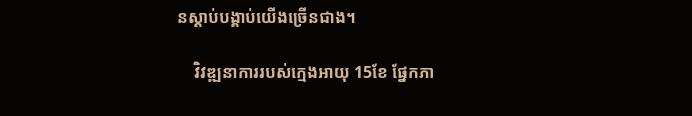នស្ដាប់បង្គាប់យើងច្រើនជាង។

    វិវឌ្ឍនាការរបស់ក្មេងអាយុ 15ខែ ផ្នែកភា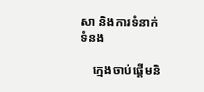សា និងការទំនាក់ទំនង

    ក្មេងចាប់ផ្ដើមនិ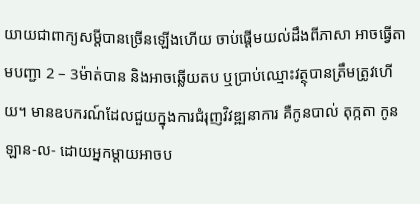យាយជាពាក្យសម្ដីបានច្រើនឡើងហើយ ចាប់ផ្ដើមយល់ដឹងពីភាសា អាចធ្វើតាមបញ្ជា 2 – 3ម៉ាត់បាន និងអាចឆ្លើយតប ឬប្រាប់ឈ្មោះវត្ថុបានត្រឹមត្រូវហើយ។ មានឧបករណ៍ដែលជួយក្នុងការជំរុញវិវឌ្ឍនាការ គឺកូនបាល់ តុក្កតា កូនឡាន-ល- ដោយអ្នកម្ដាយអាចប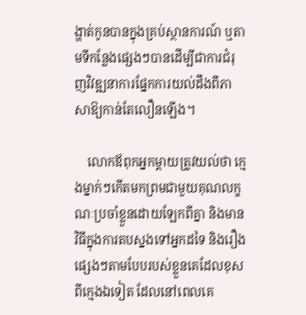ង្ហាត់កូនបានក្នុងគ្រប់ស្ថានការណ៍ ឬតាមទីកន្លែងផ្សេងៗបានដើម្បីជាការជំរុញវិវឌ្ឍនាការផ្នែកការយល់ដឹងពីភាសាឱ្យកាន់តែលឿនឡើង។

    លោកឪពុកអ្នកម្ដាយត្រូវយល់ថា ក្មេងម្នាក់ៗកើតមកព្រមជាមួយគុណលក្ខណៈប្រចាំខ្លួនដោយឡែកពីគ្នា និងមានវិធីក្នុងការតបស្នងទៅអ្នកដទៃ និងរឿងផ្សេងៗតាមបែបរបស់ខ្លួនគេដែលខុសពីក្មេងឯទៀត ដែលនៅពេលគេ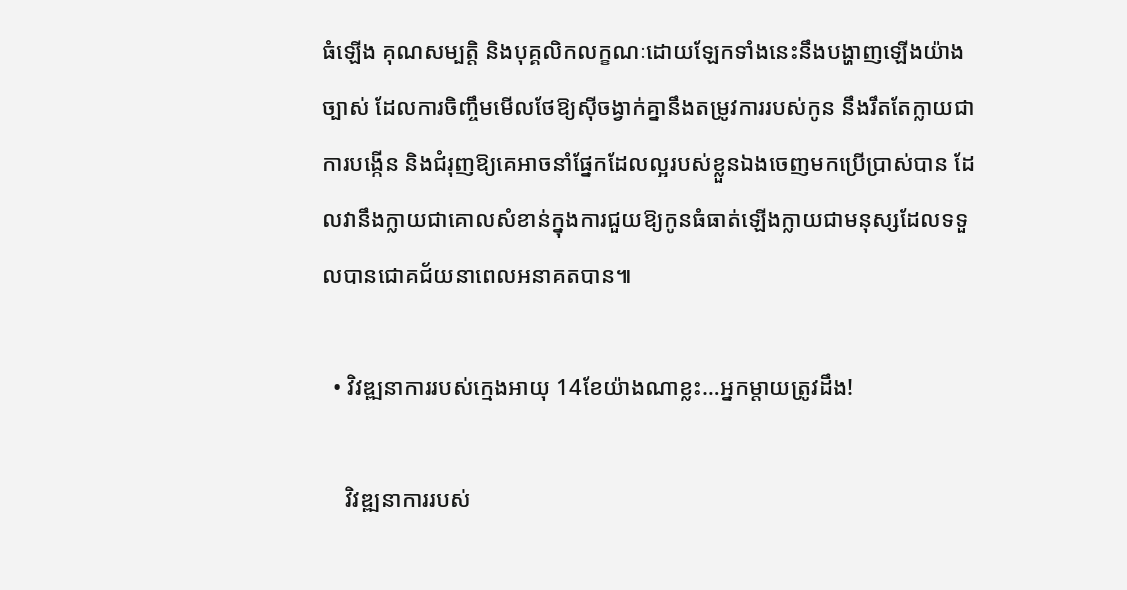ធំឡើង គុណសម្បត្តិ និងបុគ្គលិកលក្ខណៈដោយឡែកទាំងនេះនឹងបង្ហាញឡើងយ៉ាងច្បាស់ ដែលការចិញ្ចឹមមើលថែឱ្យស៊ីចង្វាក់គ្នានឹងតម្រូវការរបស់កូន នឹងរឹតតែក្លាយជាការបង្កើន និងជំរុញឱ្យគេអាចនាំផ្នែកដែលល្អរបស់ខ្លួនឯងចេញមកប្រើប្រាស់បាន ដែលវានឹងក្លាយជាគោលសំខាន់ក្នុងការជួយឱ្យកូនធំធាត់ឡើងក្លាយជាមនុស្សដែលទទួលបានជោគជ័យនាពេលអនាគតបាន៕

  • វិវឌ្ឍនាការរបស់ក្មេងអាយុ 14ខែយ៉ាងណាខ្លះ…អ្នកម្ដាយត្រូវដឹង!

    វិវឌ្ឍនាការរបស់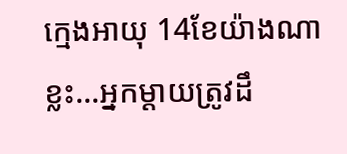ក្មេងអាយុ 14ខែយ៉ាងណាខ្លះ…អ្នកម្ដាយត្រូវដឹ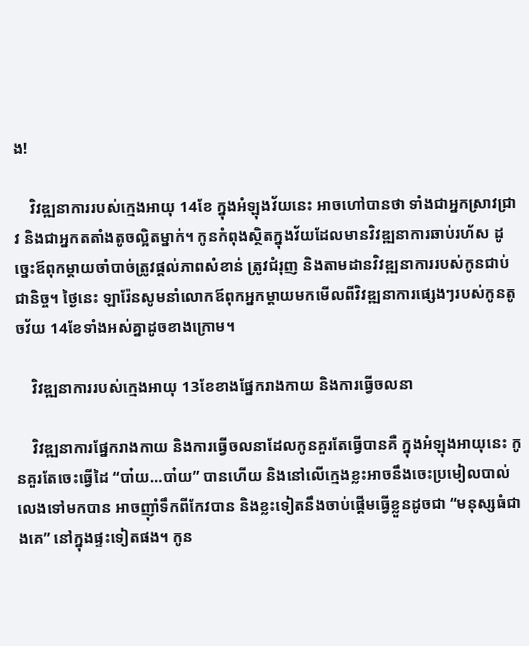ង!

    វិវឌ្ឍនាការរបស់ក្មេងអាយុ 14ខែ ក្នុងអំឡុងវ័យនេះ អាចហៅបានថា ទាំងជាអ្នកស្រាវជ្រាវ និងជាអ្នកតតាំងតូចល្អិតម្នាក់។ កូនកំពុងស្ថិតក្នុងវ័យដែលមានវិវឌ្ឍនាការឆាប់រហ័ស ដូច្នេះឪពុកម្ដាយចាំបាច់ត្រូវផ្ដល់ភាពសំខាន់ ត្រូវជំរុញ និងតាមដានវិវឌ្ឍនាការរបស់កូនជាប់ជានិច្ច។ ថ្ងៃនេះ ឡារ៉ែនសូមនាំលោកឪពុកអ្នកម្ដាយមកមើលពីវិវឌ្ឍនាការផ្សេងៗរបស់កូនតូចវ័យ 14ខែទាំងអស់គ្នាដូចខាងក្រោម។

    វិវឌ្ឍនាការរបស់ក្មេងអាយុ 13ខែខាងផ្នែករាងកាយ និងការធ្វើចលនា

    វិវឌ្ឍនាការផ្នែករាងកាយ និងការធ្វើចលនាដែលកូនគួរតែធ្វើបានគឺ ក្នុងអំឡុងអាយុនេះ កូនគួរតែចេះធ្វើដៃ “បា៎យ…បា៎យ” បានហើយ និងនៅលើក្មេងខ្លះអាចនឹងចេះប្រមៀលបាល់លេងទៅមកបាន អាចញ៉ាំទឹកពីកែវបាន និងខ្លះទៀតនឹងចាប់ផ្ដើមធ្វើខ្លួនដូចជា “មនុស្សធំជាងគេ” នៅក្នុងផ្ទះទៀតផង។ កូន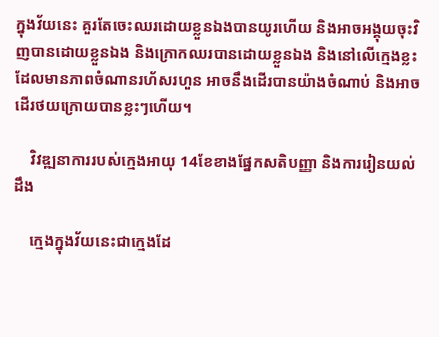ក្នុងវ័យនេះ គួរតែចេះឈរដោយខ្លួនឯងបានយូរហើយ និងអាចអង្គុយចុះវិញបានដោយខ្លួនឯង និងក្រោកឈរបានដោយខ្លួនឯង និងនៅលើក្មេងខ្លះដែលមានភាពចំណានរហ័សរហួន អាចនឹងដើរបានយ៉ាងចំណាប់ និងអាចដើរថយក្រោយបានខ្លះៗហើយ។

    វិវឌ្ឍនាការរបស់ក្មេងអាយុ 14ខែខាងផ្នែកសតិបញ្ញា និងការរៀនយល់ដឹង

    ក្មេងក្នុងវ័យនេះជាក្មេងដែ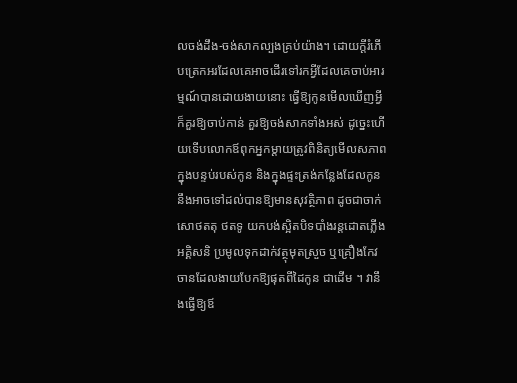លចង់ដឹង-ចង់សាកល្បងគ្រប់យ៉ាង។ ដោយក្ដីរំភើបត្រេកអរដែលគេអាចដើរទៅរកអ្វីដែលគេចាប់អារម្មណ៍បានដោយងាយនោះ ធ្វើឱ្យកូនមើលឃើញអ្វីក៏គួរឱ្យចាប់កាន់ គួរឱ្យចង់សាកទាំងអស់ ដូច្នេះហើយទើបលោកឪពុកអ្នកម្ដាយត្រូវពិនិត្យមើលសភាពក្នុងបន្ទប់របស់កូន និងក្នុងផ្ទះត្រង់កន្លែងដែលកូននឹងអាចទៅដល់បានឱ្យមានសុវត្ថិភាព ដូចជាចាក់សោថតតុ ថតទូ យកបង់ស្អិតបិទបាំងរន្តដោតភ្លើងអគ្គិសនិ ប្រមូលទុកដាក់វត្ថុមុតស្រួច ឬគ្រឿងកែវចានដែលងាយបែកឱ្យផុតពីដៃកូន ជាដើម ។ វានឹងធ្វើឱ្យឪ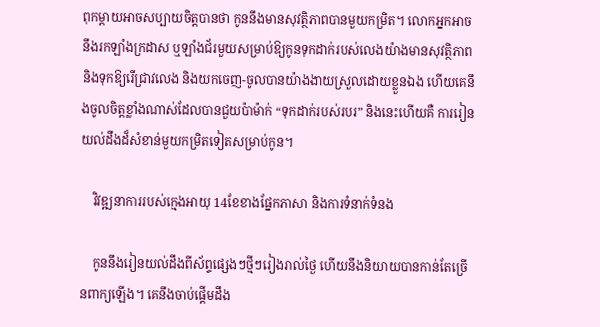ពុកម្ដាយអាចសប្បាយចិត្តបានថា កូននឹងមានសុវត្ថិភាពបានមួយកម្រិត។ លោកអ្នកអាចនឹងរកឡាំងក្រដាស ឬឡាំងជ័រមួយសម្រាប់ឱ្យកូនទុកដាក់របស់លេងយ៉ាងមានសុវត្ថិភាព និងទុកឱ្យរើជ្រាវលេង និងយកចេញ-ចូលបានយ៉ាងងាយស្រួលដោយខ្លួនឯង ហើយគេនឹងចូលចិត្តខ្លាំងណាស់ដែលបានជួយប៉ាម៉ាក់ “ទុកដាក់របស់របរ” និងនេះហើយគឺ ការរៀនយល់ដឹងដ៏សំខាន់មួយកម្រិតទៀតសម្រាប់កូន។

    វិវឌ្ឍនាការរបស់ក្មេងអាយុ 14ខែខាងផ្នែកភាសា និងការទំនាក់ទំនង

    កូននឹងរៀនយល់ដឹងពីស័ព្ទផ្សេងៗថ្មីៗរៀងរាល់ថ្ងៃ ហើយនឹងនិយាយបានកាន់តែច្រើនពាក្យឡើង។ គេនឹងចាប់ផ្ដើមដឹង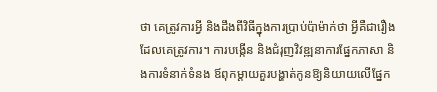ថា គេត្រូវការអ្វី និងដឹងពីវិធីក្នុងការប្រាប់ប៉ាម៉ាក់ថា អ្វីគឺជារឿងដែលគេត្រូវការ។ ការបង្កើន និងជំរុញវិវឌ្ឍនាការផ្នែកភាសា និងការទំនាក់ទំនង ឪពុកម្ដាយគួរបង្ហាត់កូនឱ្យនិយាយលើផ្នែក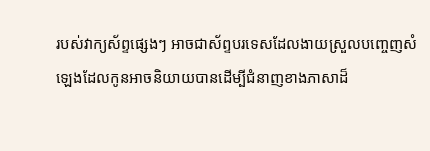របស់វាក្យស័ព្ទផ្សេងៗ អាចជាស័ព្ទបរទេសដែលងាយស្រួលបញ្ចេញសំឡេងដែលកូនអាចនិយាយបានដើម្បីជំនាញខាងភាសាដ៏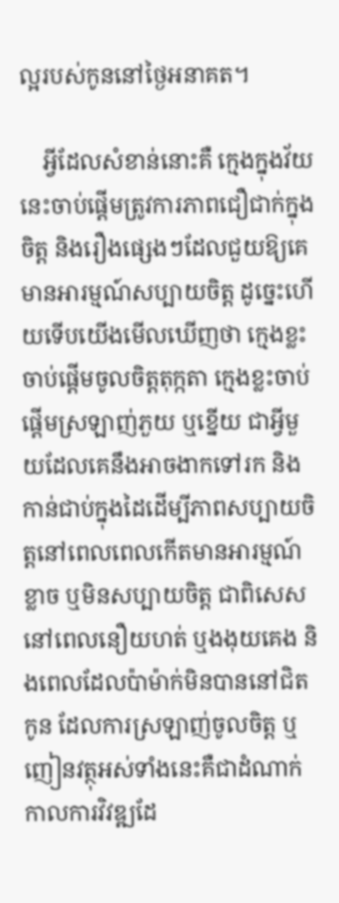ល្អរបស់កូននៅថ្ងៃអនាគត។

    អ្វីដែលសំខាន់នោះគឺ ក្មេងក្នុងវ័យនេះចាប់ផ្ដើមត្រូវការភាពជឿជាក់ក្នុងចិត្ត និងរឿងផ្សេងៗដែលជួយឱ្យគេមានអារម្មណ៍សប្បាយចិត្ត ដូច្នេះហើយទើបយើងមើលឃើញថា ក្មេងខ្លះចាប់ផ្ដើមចូលចិត្តតុក្កតា ក្មេងខ្លះចាប់ផ្ដើមស្រឡាញ់ភួយ ឬខ្នើយ ជាអ្វីមួយដែលគេនឹងអាចងាកទៅរក និងកាន់ជាប់ក្នុងដៃដើម្បីភាពសប្បាយចិត្តនៅពេលពេលកើតមានអារម្មណ៍ខ្លាច ឬមិនសប្បាយចិត្ត ជាពិសេសនៅពេលនឿយហត់ ឬងងុយគេង និងពេលដែលប៉ាម៉ាក់មិនបាននៅជិតកូន ដែលការស្រឡាញ់ចូលចិត្ត ឬញៀនវត្ថុអស់ទាំងនេះគឺជាដំណាក់កាលការវិវឌ្ឍដែ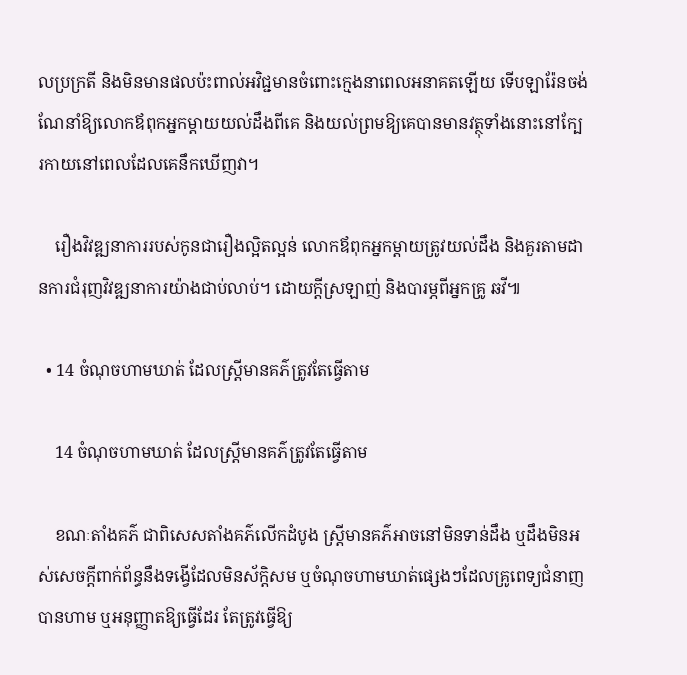លប្រក្រតី និងមិនមានផលប៉ះពាល់អវិជ្ជមានចំពោះក្មេងនាពេលអនាគតឡើយ ទើបឡារ៉ែនចង់ណែនាំឱ្យលោកឪពុកអ្នកម្ដាយយល់ដឹងពីគេ និងយល់ព្រមឱ្យគេបានមានវត្ថុទាំងនោះនៅក្បែរកាយនៅពេលដែលគេនឹកឃើញវា។

    រឿងវិវឌ្ឍនាការរបស់កូនជារឿងល្អិតល្អន់ លោកឪពុកអ្នកម្ដាយត្រូវយល់ដឹង និងគួរតាមដានការជំរុញវិវឌ្ឍនាការយ៉ាងជាប់លាប់។ ដោយក្ដីស្រឡាញ់ និងបារម្ភពីអ្នកគ្រូ ឆវី៕

  • 14 ចំណុចហាមឃាត់ ដែលស្រ្តីមានគភ៌ត្រូវតែធ្វើតាម

    14 ចំណុចហាមឃាត់ ដែលស្រ្តីមានគភ៌ត្រូវតែធ្វើតាម

    ខណៈតាំងគភ៌ ជាពិសេសតាំងគភ៌លើកដំបូង ស្រ្តីមានគភ៌អាចនៅមិនទាន់ដឹង ឬដឹងមិនអស់សេចក្ដីពាក់ព័ន្ធនឹងទង្វើដែលមិនស័ក្តិសម ឬចំណុចហាមឃាត់ផ្សេងៗដែលគ្រូពេទ្យជំនាញបានហាម ឬអនុញ្ញាតឱ្យធ្វើដែរ តែត្រូវធ្វើឱ្យ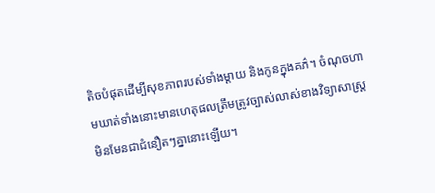តិចបំផុតដើម្បីសុខភាពរបស់ទាំងម្ដាយ និងកូនក្នុងគភ៌។ ចំណុចហាមឃាត់ទាំងនោះមានហេតុផលត្រឹមត្រូវច្បាស់លាស់ខាងវិទ្យាសាស្រ្ត មិនមែនជាជំនឿតៗគ្នានោះឡើយ។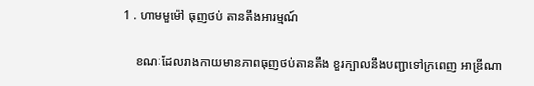1 . ហាមមួម៉ៅ ធុញថប់ តានតឹងអារម្មណ៍

    ខណៈដែលរាងកាយមានភាពធុញថប់តានតឹង ខួរក្បាលនឹងបញ្ជាទៅក្រពេញ អាឌ្រីណា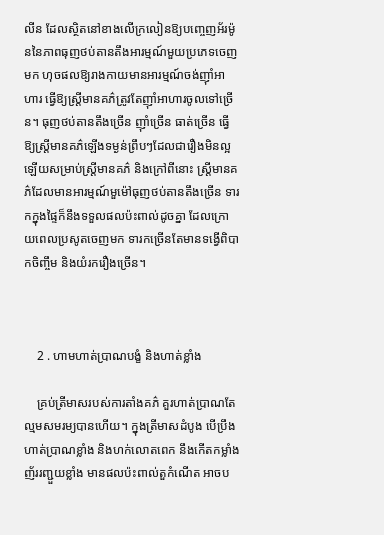លីន ដែលស្ថិតនៅខាងលើក្រលៀនឱ្យបញ្ចេញអ័រម៉ូននៃភាពធុញថប់តានតឹងអារម្មណ៍មួយប្រភេទចេញមក ហុចផលឱ្យរាងកាយមានអារម្មណ៍ចង់ញ៉ាំអាហារ ធ្វើឱ្យស្រ្តីមានគភ៌ត្រូវតែញ៉ាំអាហារចូលទៅច្រើន។ ធុញថប់តានតឹងច្រើន ញ៉ាំច្រើន ធាត់ច្រើន ធ្វើឱ្យស្រ្តីមានគភ៌ឡើងទម្ងន់ព្រឹបៗដែលជារឿងមិនល្អឡើយសម្រាប់ស្រ្តីមានគភ៌ និងក្រៅពីនោះ ស្រ្តីមានគភ៌ដែលមានអារម្មណ៍មួម៉ៅធុញថប់តានតឹងច្រើន ទារកក្នុងផ្ទៃក៏នឹងទទួលផលប៉ះពាល់ដូចគ្នា ដែលក្រោយពេលប្រសូតចេញមក ទារកច្រើនតែមានទង្វើពិបាកចិញ្ចឹម និងយំរករឿងច្រើន។



    2 . ហាមហាត់ប្រាណបង្ខំ និងហាត់ខ្លាំង

    គ្រប់ត្រីមាសរបស់ការតាំងគភ៌ គួរហាត់ប្រាណតែល្មមសមរម្យបានហើយ។ ក្នុងត្រីមាសដំបូង បើប្រឹងហាត់ប្រាណខ្លាំង និងហក់លោតពេក នឹងកើតកម្លាំងញ័ររញ្ជួយខ្លាំង មានផលប៉ះពាល់តួកំណើត អាចប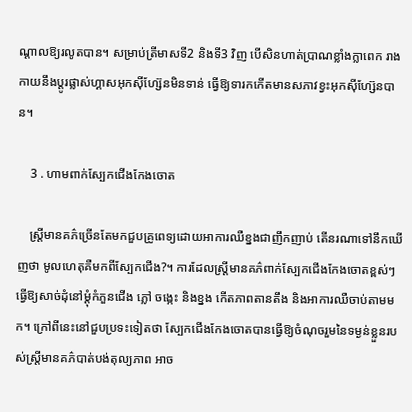ណ្ដាលឱ្យរលូតបាន។ សម្រាប់ត្រីមាសទី2 និងទី3 វិញ បើសិនហាត់ប្រាណខ្លាំងក្លាពេក រាងកាយនឹងប្ដូរផ្លាស់ហ្គាសអុកស៊ីហ្ស៊ែនមិនទាន់ ធ្វើឱ្យទារកកើតមានសភាវខ្វះអុកស៊ីហ្ស៊ែនបាន។

    3 . ហាមពាក់ស្បែកជើងកែងចោត

    ស្រ្តីមានគភ៌ច្រើនតែមកជួបគ្រូពេទ្យដោយអាការឈឺខ្នងជាញឹកញាប់ តើនរណាទៅនឹកឃើញថា មូលហេតុគឺមកពីស្បែកជើង?។ ការដែលស្រ្តីមានគភ៌ពាក់ស្បែកជើងកែងចោតខ្ពស់ៗ ធ្វើឱ្យសាច់ដុំនៅម្ដុំកំភួនជើង ភ្លៅ ចង្កេះ និងខ្នង កើតភាពតានតឹង និងអាការឈឺចាប់តាមមក។ ក្រៅពីនេះនៅជួបប្រទះទៀតថា ស្បែកជើងកែងចោតបានធ្វើឱ្យចំណុចរួមនៃទម្ងន់ខ្លួនរបស់ស្រ្តីមានគភ៌បាត់បង់តុល្យភាព អាច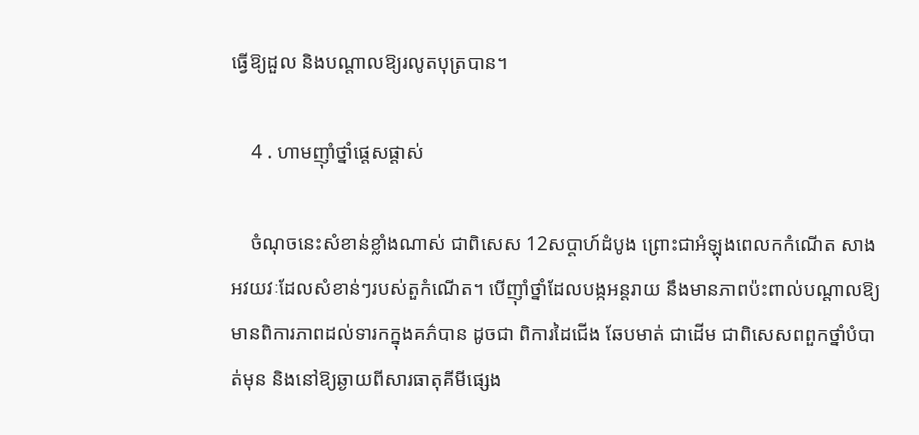ធ្វើឱ្យដួល និងបណ្ដាលឱ្យរលូតបុត្របាន។

    4 . ហាមញ៉ាំថ្នាំផ្ដេសផ្ដាស់

    ចំណុចនេះសំខាន់ខ្លាំងណាស់ ជាពិសេស 12សប្ដាហ៍ដំបូង ព្រោះជាអំឡុងពេលកកំណើត សាងអវយវៈដែលសំខាន់ៗរបស់តួកំណើត។ បើញ៉ាំថ្នាំដែលបង្កអន្តរាយ នឹងមានភាពប៉ះពាល់បណ្ដាលឱ្យមានពិការភាពដល់ទារកក្នុងគភ៌បាន ដូចជា ពិការដៃជើង ឆែបមាត់ ជាដើម ជាពិសេសពពួកថ្នាំបំបាត់មុន និងនៅឱ្យឆ្ងាយពីសារធាតុគីមីផ្សេង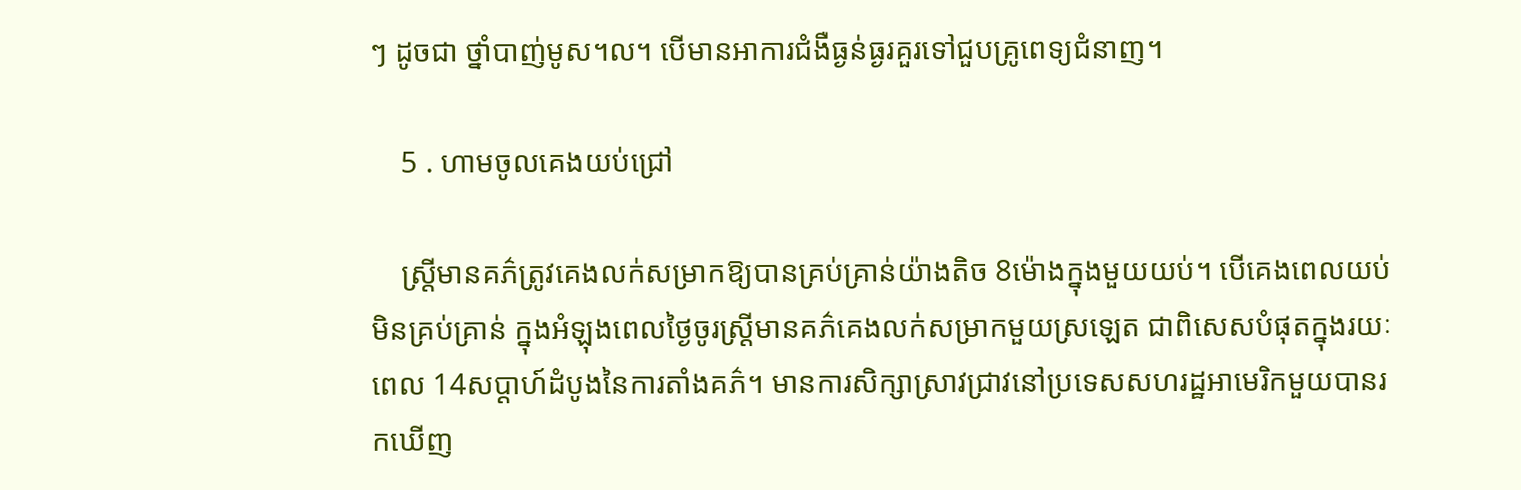ៗ ដូចជា ថ្នាំបាញ់មូស។ល។ បើមានអាការជំងឺធ្ងន់ធ្ងរគួរទៅជួបគ្រូពេទ្យជំនាញ។

    5 . ហាមចូលគេងយប់ជ្រៅ

    ស្រ្តីមានគភ៌ត្រូវគេងលក់សម្រាកឱ្យបានគ្រប់គ្រាន់យ៉ាងតិច 8ម៉ោងក្នុងមួយយប់។ បើគេងពេលយប់មិនគ្រប់គ្រាន់ ក្នុងអំឡុងពេលថ្ងៃចូរស្រ្តីមានគភ៌គេងលក់សម្រាកមួយស្រឡេត ជាពិសេសបំផុតក្នុងរយៈពេល 14សប្ដាហ៍ដំបូងនៃការតាំងគភ៌។ មានការសិក្សាស្រាវជ្រាវនៅប្រទេសសហរដ្ឋអាមេរិកមួយបានរកឃើញ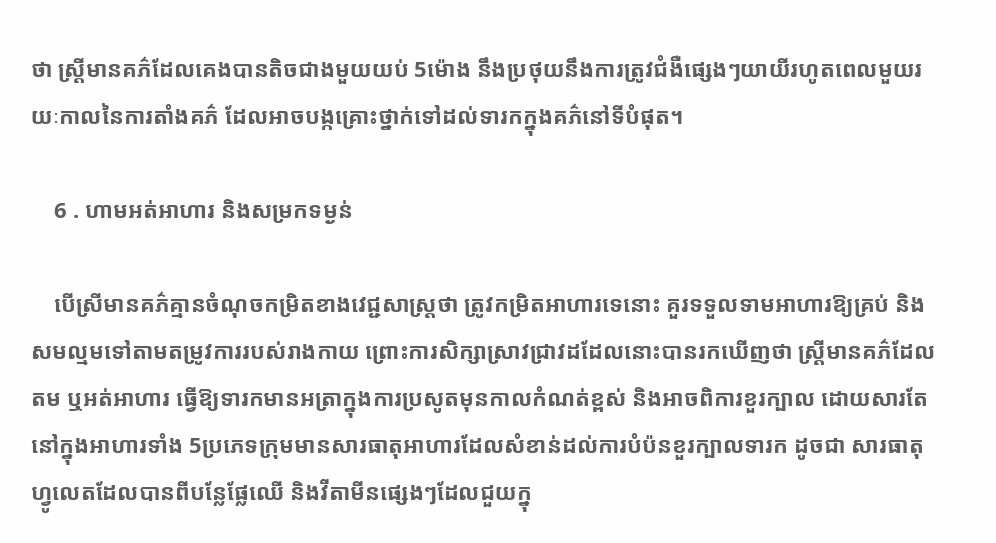ថា ស្រ្តីមានគភ៌ដែលគេងបានតិចជាងមួយយប់ 5ម៉ោង នឹងប្រថុយនឹងការត្រូវជំងឺផ្សេងៗយាយីរហូតពេលមួយរយៈកាលនៃការតាំងគភ៌ ដែលអាចបង្កគ្រោះថ្នាក់ទៅដល់ទារកក្នុងគភ៌នៅទីបំផុត។

    6 . ហាមអត់អាហារ និងសម្រកទម្ងន់

    បើស្រីមានគភ៌គ្មានចំណុចកម្រិតខាងវេជ្ជសាស្រ្តថា ត្រូវកម្រិតអាហារទេនោះ គួរទទួលទាមអាហារឱ្យគ្រប់ និងសមល្មមទៅតាមតម្រូវការរបស់រាងកាយ ព្រោះការសិក្សាស្រាវជ្រាវដដែលនោះបានរកឃើញថា ស្រ្តីមានគភ៌ដែលតម ឬអត់អាហារ ធ្វើឱ្យទារកមានអត្រាក្នុងការប្រសូតមុនកាលកំណត់ខ្ពស់ និងអាចពិការខួរក្បាល ដោយសារតែនៅក្នុងអាហារទាំង 5ប្រភេទក្រុមមានសារធាតុអាហារដែលសំខាន់ដល់ការបំប៉នខួរក្បាលទារក ដូចជា សារធាតុហ្វូលេតដែលបានពីបន្លែផ្លែឈើ និងវីតាមីនផ្សេងៗដែលជួយក្នុ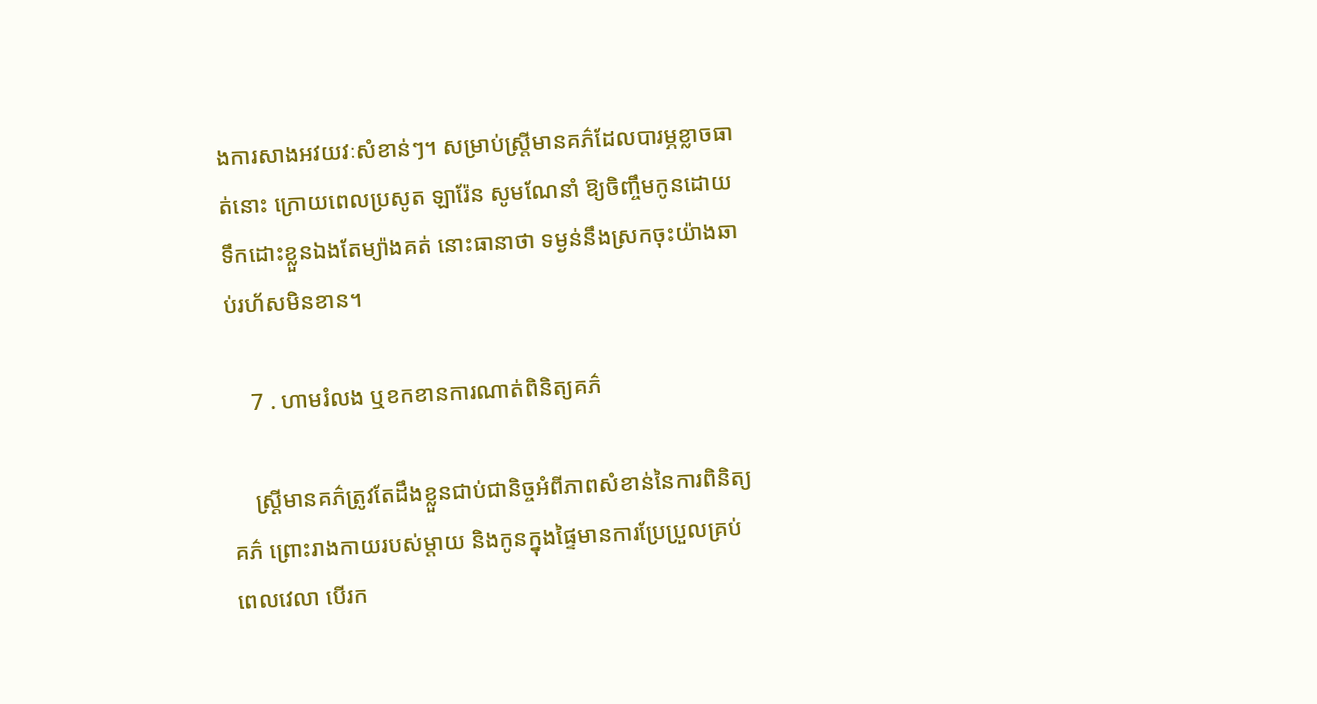ងការសាងអវយវៈសំខាន់ៗ។ សម្រាប់ស្រ្តីមានគភ៌ដែលបារម្ភខ្លាចធាត់នោះ ក្រោយពេលប្រសូត ឡារ៉ែន សូមណែនាំ ឱ្យចិញ្ចឹមកូនដោយទឹកដោះខ្លួនឯងតែម្យ៉ាងគត់ នោះធានាថា ទម្ងន់នឹងស្រកចុះយ៉ាងឆាប់រហ័សមិនខាន។

    7 . ហាមរំលង ឬខកខានការណាត់ពិនិត្យគភ៌

    ស្រ្តីមានគភ៌ត្រូវតែដឹងខ្លួនជាប់ជានិច្ចអំពីភាពសំខាន់នៃការពិនិត្យគភ៌ ព្រោះរាងកាយរបស់ម្ដាយ និងកូនក្នុងផ្ទៃមានការប្រែប្រួលគ្រប់ពេលវេលា បើរក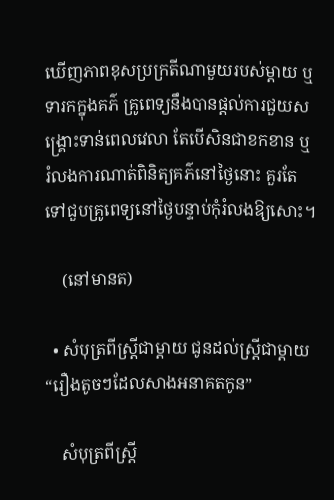ឃើញភាពខុសប្រក្រតីណាមួយរបស់ម្ដាយ ឬទារកក្នុងគភ៌ គ្រូពេទ្យនឹងបានផ្ដល់ការជួយសង្រ្គោះទាន់ពេលវេលា តែបើសិនជាខកខាន ឬរំលងការណាត់ពិនិត្យគភ៌នៅថ្ងៃនោះ គួរតែទៅជួបគ្រូពេទ្យនៅថ្ងៃបន្ទាប់កុំរំលងឱ្យសោះ។

    (នៅមានត)

  • សំបុត្រពីស្រ្តីជាម្ដាយ ជូនដល់ស្រ្តីជាម្ដាយ “រឿងតូចៗដែលសាងអនាគតកូន”

    សំបុត្រពីស្រ្តី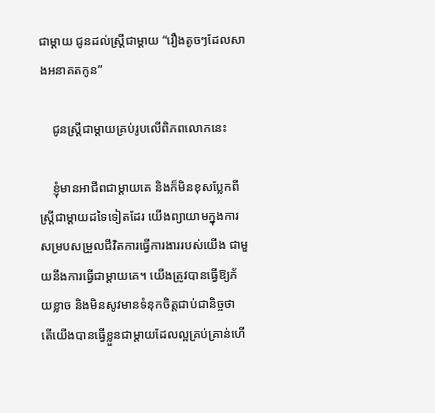ជាម្ដាយ ជូនដល់ស្រ្តីជាម្ដាយ “រឿងតូចៗដែលសាងអនាគតកូន”

    ជូនស្រ្តីជាម្ដាយគ្រប់រូបលើពិភពលោកនេះ

    ខ្ញុំមានអាជីពជាម្ដាយគេ និងក៏មិនខុសប្លែកពីស្រ្តីជាម្ដាយដទៃទៀតដែរ យើងព្យាយាមក្នុងការសម្របសម្រួលជីវិតការធ្វើការងាររបស់យើង ជាមួយនឹងការធ្វើជាម្ដាយគេ។ យើងត្រូវបានធ្វើឱ្យភ័យខ្លាច និងមិនសូវមានទំនុកចិត្តជាប់ជានិច្ចថា តើយើងបានធ្វើខ្លួនជាម្ដាយដែលល្អគ្រប់គ្រាន់ហើ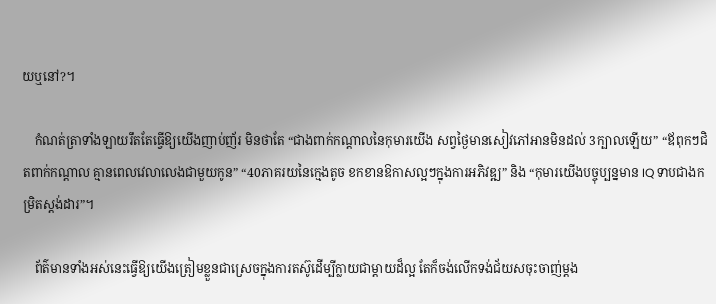យឬនៅ?។

    កំណត់ត្រាទាំងឡាយរឹតតែធ្វើឱ្យយើងញាប់ញ័រ មិនថាតែ “ជាងពាក់កណ្ដាលនៃកុមារយើង សព្វថ្ងៃមានសៀវភៅអានមិនដល់ 3ក្បាលឡើយ” “ឪពុកៗជិតពាក់កណ្ដាល គ្មានពេលវេលាលេងជាមួយកូន” “40ភាគរយនៃក្មេងតូច ខកខានឱកាសល្អៗក្នុងការអភិវឌ្ឍ” និង “កុមារយើងបច្ចុប្បន្នមាន IQ ទាបជាងកម្រិតស្តង់ដារ”។

    ព័ត៌មានទាំងអស់នេះធ្វើឱ្យយើងត្រៀមខ្លួនជាស្រេចក្នុងការតស៊ូដើម្បីក្លាយជាម្ដាយដ៏ល្អ តែក៏ចង់លើកទង់ជ័យសចុះចាញ់ម្ដង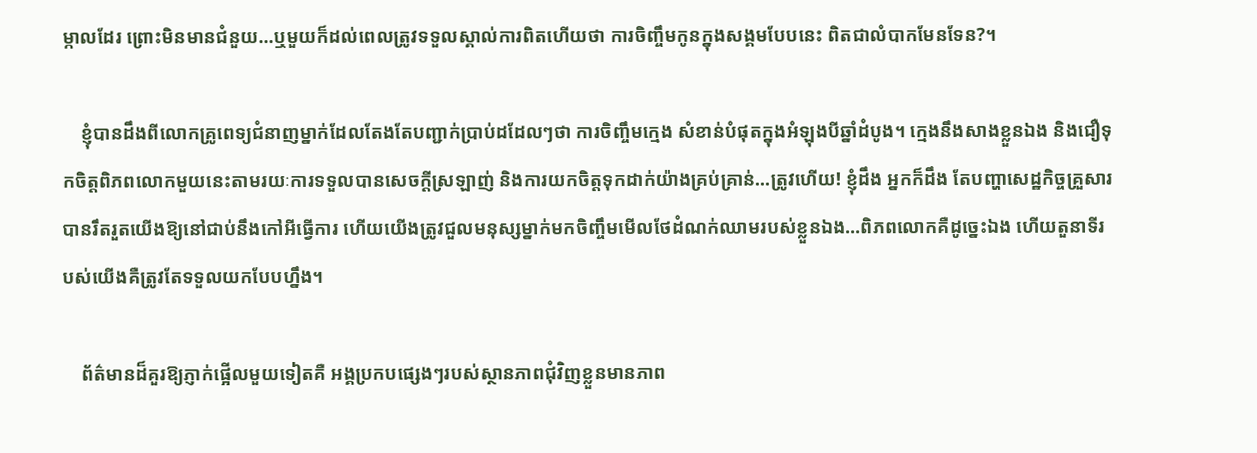ម្កាលដែរ ព្រោះមិនមានជំនួយ…ឬមួយក៏ដល់ពេលត្រូវទទួលស្គាល់ការពិតហើយថា ការចិញ្ចឹមកូនក្នុងសង្គមបែបនេះ ពិតជាលំបាកមែនទែន?។

    ខ្ញុំបានដឹងពីលោកគ្រូពេទ្យជំនាញម្នាក់ដែលតែងតែបញ្ជាក់ប្រាប់ដដែលៗថា ការចិញ្ចឹមក្មេង សំខាន់បំផុតក្នុងអំឡុងបីឆ្នាំដំបូង។ ក្មេងនឹងសាងខ្លួនឯង និងជឿទុកចិត្តពិភពលោកមួយនេះតាមរយៈការទទួលបានសេចក្ដីស្រឡាញ់ និងការយកចិត្តទុកដាក់យ៉ាងគ្រប់គ្រាន់…ត្រូវហើយ! ខ្ញុំដឹង អ្នកក៏ដឹង តែបញ្ហាសេដ្ឋកិច្ចគ្រួសារបានរឹតរួតយើងឱ្យនៅជាប់នឹងកៅអីធ្វើការ ហើយយើងត្រូវជួលមនុស្សម្នាក់មកចិញ្ចឹមមើលថែដំណក់ឈាមរបស់ខ្លួនឯង…ពិភពលោកគឺដូច្នេះឯង ហើយតួនាទីរបស់យើងគឺត្រូវតែទទួលយកបែបហ្នឹង។

    ព័ត៌មានដ៏គួរឱ្យភ្ញាក់ផ្អើលមួយទៀតគឺ អង្គប្រកបផ្សេងៗរបស់ស្ថានភាពជុំវិញខ្លួនមានភាព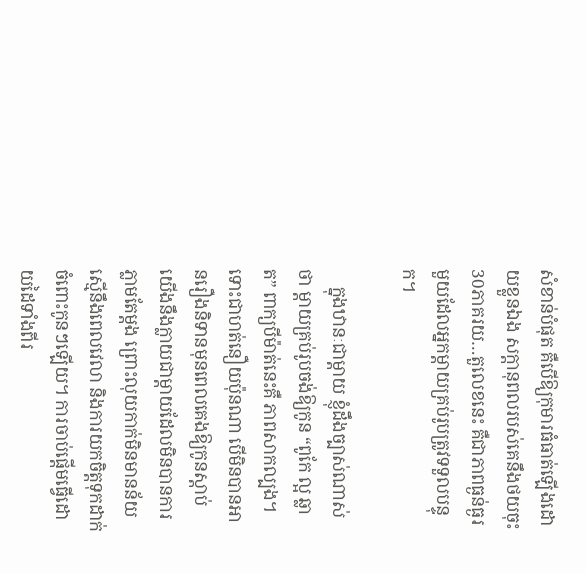សំខាន់បំផុត គឺបើឱ្យកុមារធំធាត់ឡើងដោយខ្លួនឯង សក្ដានុពលរបស់គេនឹងថយចុះ 30ភាគរយ…តួលេខនេះ គឺជាភាពធ្ងន់ធ្ងរមួយដែលអ្នកម្ដាយគ្រប់រូបត្រូវទទួលបន្ទុក។

    ក្នុងឋានៈជាម្ដាយ ខ្ញុំដឹងច្បាស់ណាស់ថា ម្ដាយគ្រប់រូបចង់ឱ្យកូន “ពូកែ ល្អ ឆ្លាត” ពាក្យបីម៉ាត់នេះគឺ ភាពសាកល្បង។ ទោះជាហត់នឿយប៉ុនណា បើមិនបានអានរឿងនិទានមុនពេលគេងឱ្យកូនស្ដាប់ យើងនឹងក្លាយជាម្ដាយដែលមិនបានការភ្លាមតែម្ដង ព្រោះលុយកាក់មិនមានន័យស្មើនឹងពេលវេលា និងការយកចិត្តទុកដាក់ចំពោះកូនៗឡើយ។ ការចាប់ផ្ដើមធ្វើដោយដៃទាំងពីរ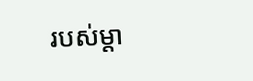របស់ម្ដា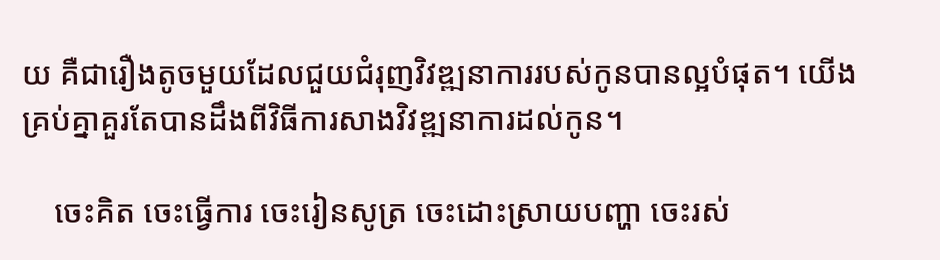យ គឺជារឿងតូចមួយដែលជួយជំរុញវិវឌ្ឍនាការរបស់កូនបានល្អបំផុត។ យើងគ្រប់គ្នាគួរតែបានដឹងពីវិធីការសាងវិវឌ្ឍនាការដល់កូន។

    ចេះគិត ចេះធ្វើការ ចេះរៀនសូត្រ ចេះដោះស្រាយបញ្ហា ចេះរស់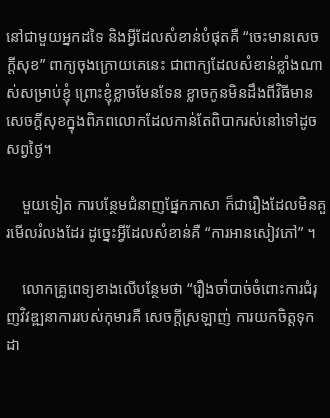នៅជាមួយអ្នកដទៃ និងអ្វីដែលសំខាន់បំផុតគឺ “ចេះមានសេចក្តីសុខ” ពាក្យចុងក្រោយគេនេះ ជាពាក្យដែលសំខាន់ខ្លាំងណាស់សម្រាប់ខ្ញុំ ព្រោះខ្ញុំខ្លាចមែនទែន ខ្លាចកូនមិនដឹងពីវិធីមានសេចក្ដីសុខក្នុងពិភពលោកដែលកាន់តែពិបាករស់នៅទៅដូចសព្វថ្ងៃ។

    មួយទៀត ការបន្ថែមជំនាញផ្នែកភាសា ក៏ជារឿងដែលមិនគួរមើលរំលងដែរ ដូច្នេះអ្វីដែលសំខាន់គឺ “ការអានសៀវភៅ” ។

    លោកគ្រូពេទ្យខាងលើបន្ថែមថា “រឿងចាំបាច់ចំពោះការជំរុញវិវឌ្ឍនាការរបស់កុមារគឺ សេចក្ដីស្រឡាញ់ ការយកចិត្តទុកដា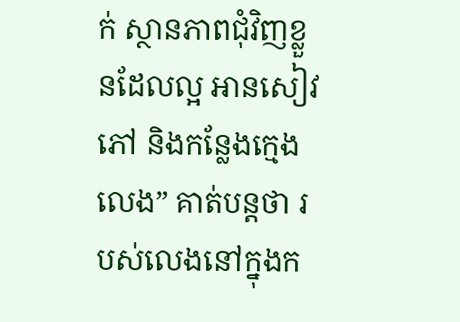ក់ ស្ថានភាពជុំវិញខ្លួនដែលល្អ អានសៀវភៅ និងកន្លែងក្មេងលេង” គាត់បន្តថា របស់លេងនៅក្នុងក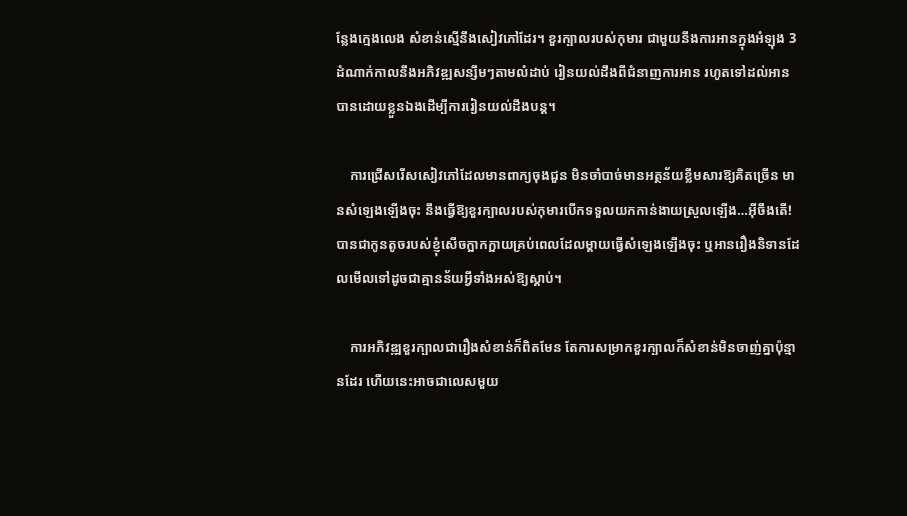ន្លែងក្មេងលេង សំខាន់ស្មើនឹងសៀវភៅដែរ។ ខួរក្បាលរបស់កុមារ ជាមួយនឹងការអានក្នុងអំឡុង 3 ដំណាក់កាលនឹងអភិវឌ្ឍសន្សឹមៗតាមលំដាប់ រៀនយល់ដឹងពីជំនាញការអាន រហូតទៅដល់អានបានដោយខ្លួនឯងដើម្បីការរៀនយល់ដឹងបន្ត។

    ការជ្រើសរើសសៀវភៅដែលមានពាក្យចុងជួន មិនចាំបាច់មានអត្ថន័យខ្លឹមសារឱ្យគិតច្រើន មានសំឡេងឡើងចុះ នឹងធ្វើឱ្យខួរក្បាលរបស់កុមារបើកទទួលយកកាន់ងាយស្រួលឡើង…អ៊ីចឹងតើ! បានជាកូនតូចរបស់ខ្ញុំសើចក្អាកក្អាយគ្រប់ពេលដែលម្ដាយធ្វើសំឡេងឡើងចុះ ឬអានរឿងនិទានដែលមើលទៅដូចជាគ្មានន័យអ្វីទាំងអស់ឱ្យស្ដាប់។

    ការអភិវឌ្ឍខួរក្បាលជារឿងសំខាន់ក៏ពិតមែន តែការសម្រាកខួរក្បាលក៏សំខាន់មិនចាញ់គ្នាប៉ុន្មានដែរ ហើយនេះអាចជាលេសមួយ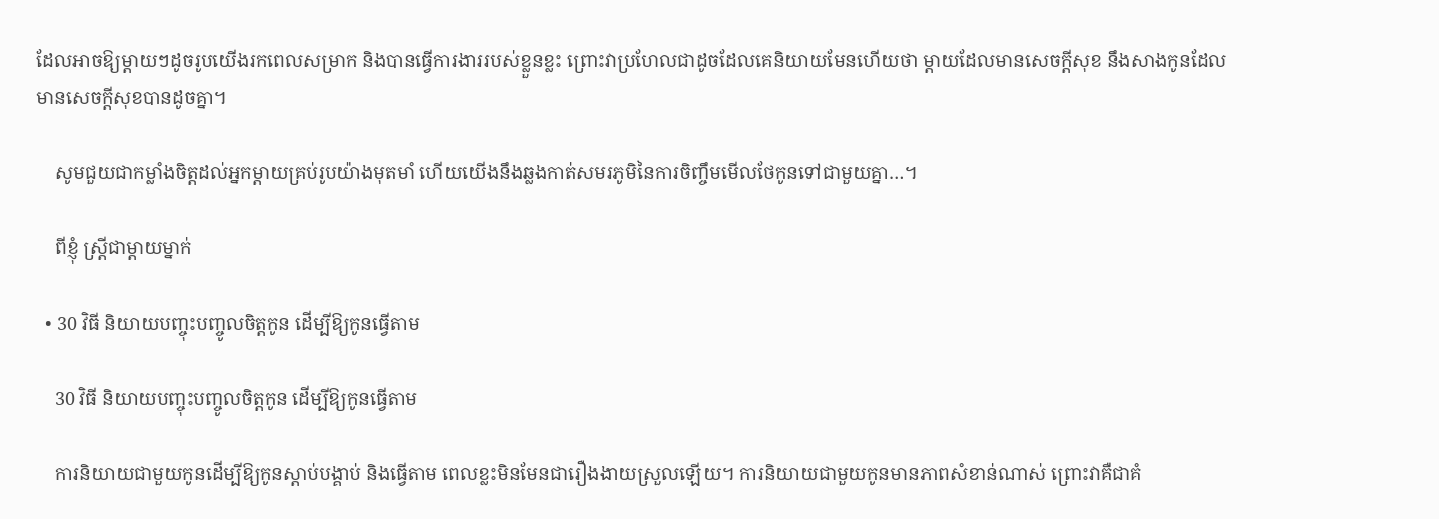ដែលអាចឱ្យម្ដាយៗដូចរូបយើងរកពេលសម្រាក និងបានធ្វើការងាររបស់ខ្លួនខ្លះ ព្រោះវាប្រហែលជាដូចដែលគេនិយាយមែនហើយថា ម្ដាយដែលមានសេចក្ដីសុខ នឹងសាងកូនដែលមានសេចក្ដីសុខបានដូចគ្នា។

    សូមជួយជាកម្លាំងចិត្តដល់អ្នកម្ដាយគ្រប់រូបយ៉ាងមុតមាំ ហើយយើងនឹងឆ្លងកាត់សមរភូមិនៃការចិញ្ចឹមមើលថែកូនទៅជាមួយគ្នា…។

    ពីខ្ញុំ ស្រ្តីជាម្ដាយម្នាក់

  • 30 វិធី និយាយបញ្ចុះបញ្ចូលចិត្តកូន ដើម្បីឱ្យកូនធ្វើតាម

    30 វិធី និយាយបញ្ចុះបញ្ចូលចិត្តកូន ដើម្បីឱ្យកូនធ្វើតាម

    ការនិយាយជាមួយកូនដើម្បីឱ្យកូនស្ដាប់បង្គាប់ និងធ្វើតាម ពេលខ្លះមិនមែនជារឿងងាយស្រួលឡើយ។ ការនិយាយជាមួយកូនមានភាពសំខាន់ណាស់ ព្រោះវាគឺជាគំ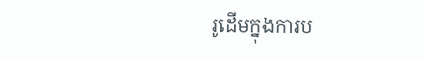រូដើមក្នុងការប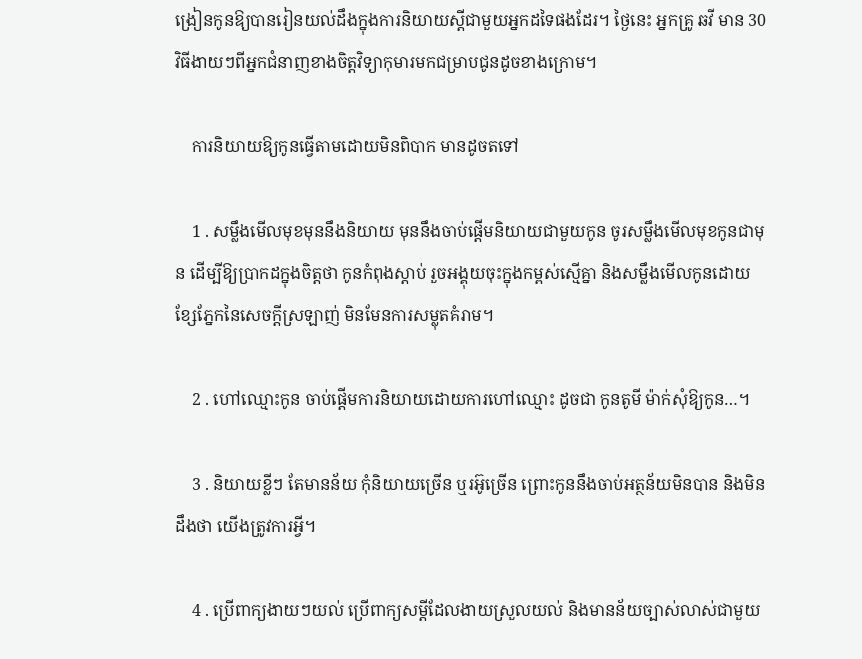ង្រៀនកូនឱ្យបានរៀនយល់ដឹងក្នុងការនិយាយស្ដីជាមួយអ្នកដទៃផងដែរ។ ថ្ងៃនេះ អ្នកគ្រូ ឆវី មាន 30វិធីងាយៗពីអ្នកជំនាញខាងចិត្តវិទ្យាកុមារមកជម្រាបជូនដូចខាងក្រោម។

    ការនិយាយឱ្យកូនធ្វើតាមដោយមិនពិបាក មានដូចតទៅ

    1 . សម្លឹងមើលមុខមុននឹងនិយាយ មុននឹងចាប់ផ្ដើមនិយាយជាមួយកូន ចូរសម្លឹងមើលមុខកូនជាមុន ដើម្បីឱ្យប្រាកដក្នុងចិត្តថា កូនកំពុងស្ដាប់ រួចអង្គុយចុះក្នុងកម្ពស់ស្មើគ្នា និងសម្លឹងមើលកូនដោយខ្សែភ្នែកនៃសេចក្ដីស្រឡាញ់ មិនមែនការសម្លុតគំរាម។

    2 . ហៅឈ្មោះកូន ចាប់ផ្ដើមការនិយាយដោយការហៅឈ្មោះ ដូចជា កូនតូមី ម៉ាក់សុំឱ្យកូន…។

    3 . និយាយខ្លីៗ តែមានន័យ កុំនិយាយច្រើន ឬរអ៊ូច្រើន ព្រោះកូននឹងចាប់អត្ថន័យមិនបាន និងមិនដឹងថា យើងត្រូវការអ្វី។

    4 . ប្រើពាក្យងាយៗយល់ ប្រើពាក្យសម្ដីដែលងាយស្រួលយល់ និងមានន័យច្បាស់លាស់ជាមួយ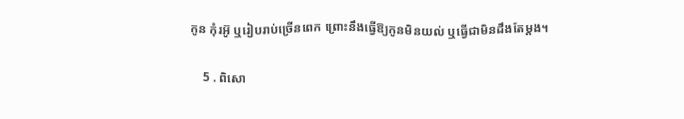កូន កុំរអ៊ូ ឬរៀបរាប់ច្រើនពេក ព្រោះនឹងធ្វើឱ្យកូនមិនយល់ ឬធ្វើជាមិនដឹងតែម្ដង។

    5 . ពិសោ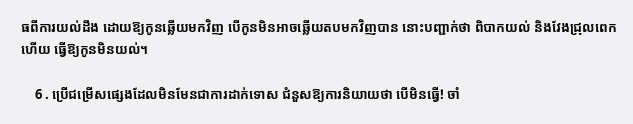ធពីការយល់ដឹង ដោយឱ្យកូនឆ្លើយមកវិញ បើកូនមិនអាចឆ្លើយតបមកវិញបាន នោះបញ្ជាក់ថា ពិបាកយល់ និងវែងជ្រុលពេកហើយ ធ្វើឱ្យកូនមិនយល់។

    6 . ប្រើជម្រើសផ្សេងដែលមិនមែនជាការដាក់ទោស ជំនួសឱ្យការនិយាយថា បើមិនធ្វើ! ចាំ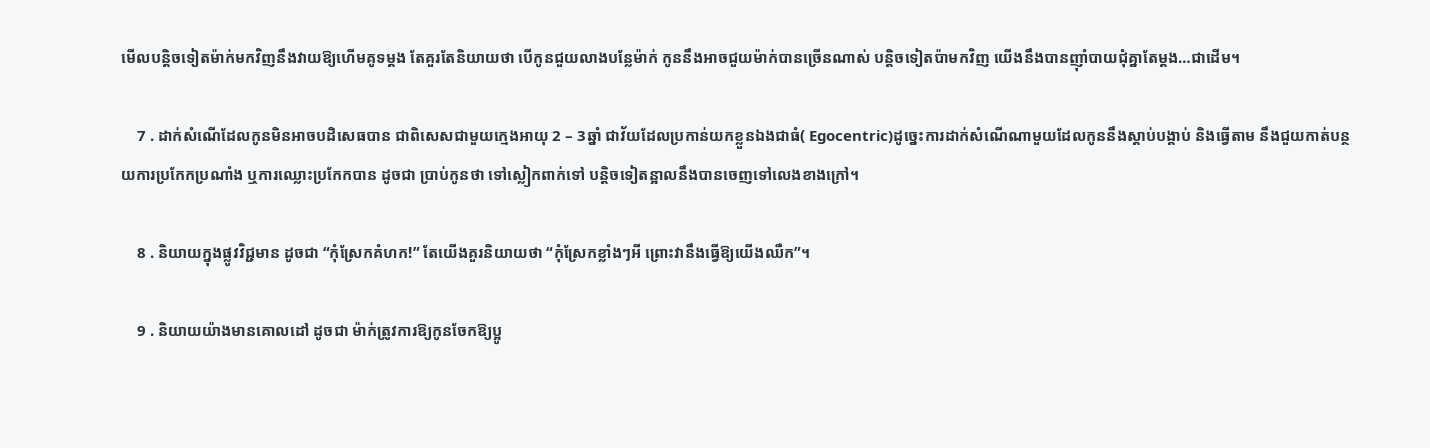មើលបន្តិចទៀតម៉ាក់មកវិញនឹងវាយឱ្យហើមគូទម្ដង តែគួរតែនិយាយថា បើកូនជួយលាងបន្លែម៉ាក់ កូននឹងអាចជួយម៉ាក់បានច្រើនណាស់ បន្តិចទៀតប៉ាមកវិញ យើងនឹងបានញ៉ាំបាយជុំគ្នាតែម្ដង…ជាដើម។

    7 . ដាក់សំណើដែលកូនមិនអាចបដិសេធបាន ជាពិសេសជាមួយក្មេងអាយុ 2 – 3ឆ្នាំ ជាវ័យដែលប្រកាន់យកខ្លួនឯងជាធំ( Egocentric)ដូច្នេះការដាក់សំណើណាមួយដែលកូននឹងស្ដាប់បង្គាប់ និងធ្វើតាម នឹងជួយកាត់បន្ថយការប្រកែកប្រណាំង ឬការឈ្លោះប្រកែកបាន ដូចជា ប្រាប់កូនថា ទៅស្លៀកពាក់ទៅ បន្តិចទៀតន្អាលនឹងបានចេញទៅលេងខាងក្រៅ។

    8 . និយាយក្នុងផ្លូវវិជ្ជមាន ដូចជា “កុំស្រែកគំហក!” តែយើងគួរនិយាយថា “កុំស្រែកខ្លាំងៗអី ព្រោះវានឹងធ្វើឱ្យយើងឈឺក”។

    9 . និយាយយ៉ាងមានគោលដៅ ដូចជា ម៉ាក់ត្រូវការឱ្យកូនចែកឱ្យប្អូ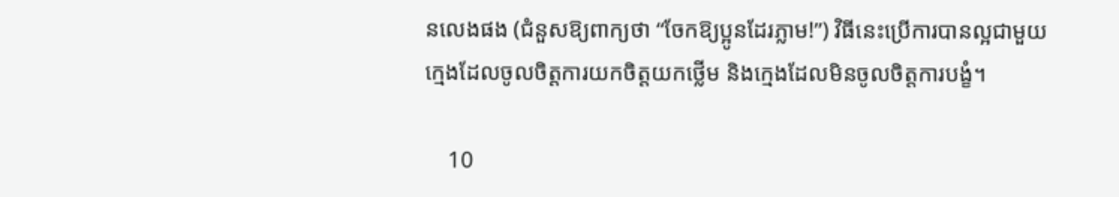នលេងផង (ជំនួសឱ្យពាក្យថា “ចែកឱ្យប្អូនដែរភ្លាម!”) វិធីនេះប្រើការបានល្អជាមួយក្មេងដែលចូលចិត្តការយកចិត្តយកថ្លើម និងក្មេងដែលមិនចូលចិត្តការបង្ខំ។

    10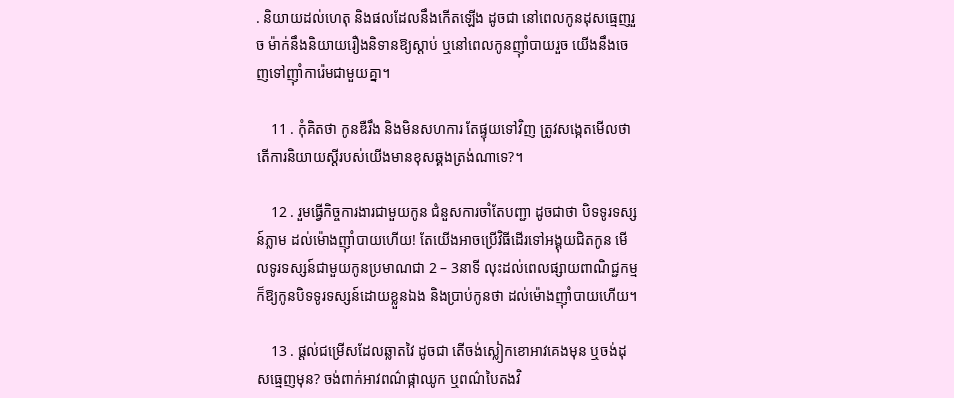. និយាយដល់ហេតុ និងផលដែលនឹងកើតឡើង ដូចជា នៅពេលកូនដុសធ្មេញរួច ម៉ាក់នឹងនិយាយរឿងនិទានឱ្យស្ដាប់ ឬនៅពេលកូនញ៉ាំបាយរួច យើងនឹងចេញទៅញ៉ាំការ៉េមជាមួយគ្នា។

    11 . កុំគិតថា កូនឌឺរឹង និងមិនសហការ តែផ្ទុយទៅវិញ ត្រូវសង្កេតមើលថា តើការនិយាយស្ដីរបស់យើងមានខុសឆ្គងត្រង់ណាទេ?។

    12 . រួមធ្វើកិច្ចការងារជាមួយកូន ជំនួសការចាំតែបញ្ជា ដូចជាថា បិទទូរទស្សន៍ភ្លាម ដល់ម៉ោងញ៉ាំបាយហើយ! តែយើងអាចប្រើវិធីដើរទៅអង្គុយជិតកូន មើលទូរទស្សន៍ជាមួយកូនប្រមាណជា 2 – 3នាទី លុះដល់ពេលផ្សាយពាណិជ្ជកម្ម ក៏ឱ្យកូនបិទទូរទស្សន៍ដោយខ្លួនឯង និងប្រាប់កូនថា ដល់ម៉ោងញ៉ាំបាយហើយ។

    13 . ផ្ដល់ជម្រើសដែលឆ្លាតវៃ ដូចជា តើចង់ស្លៀកខោអាវគេងមុន ឬចង់ដុសធ្មេញមុន? ចង់ពាក់អាវពណ៌ផ្កាឈូក ឬពណ៌បៃតងវិ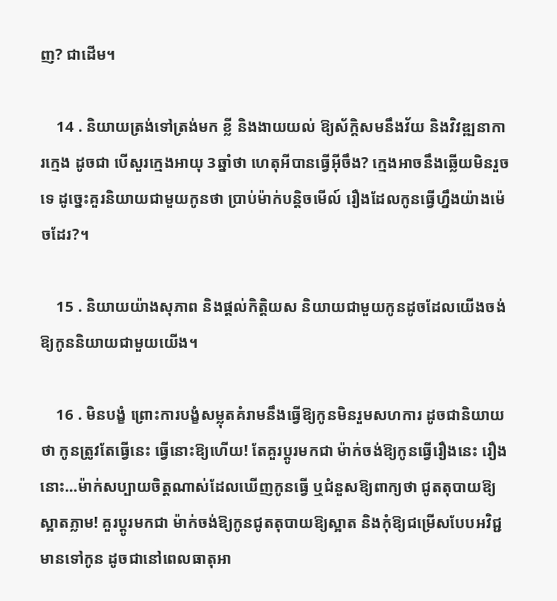ញ? ជាដើម។

    14 . និយាយត្រង់ទៅត្រង់មក ខ្លី និងងាយយល់ ឱ្យស័ក្តិសមនឹងវ័យ និងវិវឌ្ឍនាការក្មេង ដូចជា បើសួរក្មេងអាយុ 3ឆ្នាំថា ហេតុអីបានធ្វើអ៊ីចឹង? ក្មេងអាចនឹងឆ្លើយមិនរួចទេ ដូច្នេះគួរនិយាយជាមួយកូនថា ប្រាប់ម៉ាក់បន្តិចមើល៍ រឿងដែលកូនធ្វើហ្នឹងយ៉ាងម៉េចដែរ?។

    15 . និយាយយ៉ាងសុភាព និងផ្ដល់កិត្តិយស និយាយជាមួយកូនដូចដែលយើងចង់ឱ្យកូននិយាយជាមួយយើង។

    16 . មិនបង្ខំ ព្រោះការបង្ខំសម្លុតគំរាមនឹងធ្វើឱ្យកូនមិនរួមសហការ ដូចជានិយាយថា កូនត្រូវតែធ្វើនេះ ធ្វើនោះឱ្យហើយ! តែគួរប្ដូរមកជា ម៉ាក់ចង់ឱ្យកូនធ្វើរឿងនេះ រឿងនោះ…ម៉ាក់សប្បាយចិត្តណាស់ដែលឃើញកូនធ្វើ ឬជំនួសឱ្យពាក្យថា ជូតតុបាយឱ្យស្អាតភ្លាម! គួរប្ដូរមកជា ម៉ាក់ចង់ឱ្យកូនជូតតុបាយឱ្យស្អាត និងកុំឱ្យជម្រើសបែបអវិជ្ជមានទៅកូន ដូចជានៅពេលធាតុអា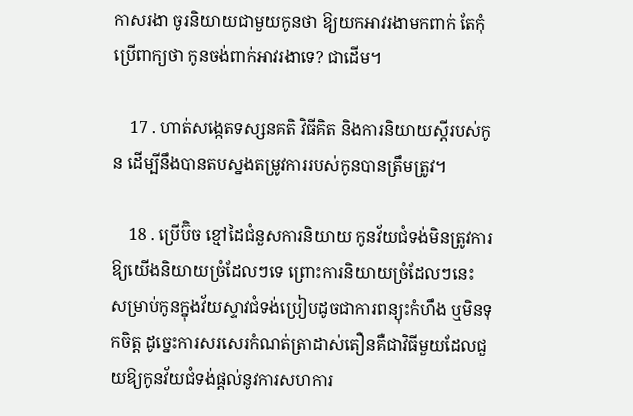កាសរងា ចូរនិយាយជាមួយកូនថា ឱ្យយកអាវរងាមកពាក់ តែកុំប្រើពាក្យថា កូនចង់ពាក់អាវរងាទេ? ជាដើម។

    17 . ហាត់សង្កេតទស្សនគតិ វិធីគិត និងការនិយាយស្ដីរបស់កូន ដើម្បីនឹងបានតបស្នងតម្រូវការរបស់កូនបានត្រឹមត្រូវ។

    18 . ប្រើប៊ិច ខ្មៅដៃជំនួសការនិយាយ កូនវ័យជំទង់មិនត្រូវការឱ្យយើងនិយាយច្រំដែលៗទេ ព្រោះការនិយាយច្រំដែលៗនេះ សម្រាប់កូនក្នុងវ័យស្ទាវជំទង់ប្រៀបដូចជាការពន្យុះកំហឹង ឬមិនទុកចិត្ត ដូច្នេះការសរសេរកំណត់ត្រាដាស់តឿនគឺជាវិធីមួយដែលជួយឱ្យកូនវ័យជំទង់ផ្ដល់នូវការសហការ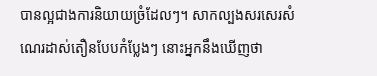បានល្អជាងការនិយាយច្រំដែលៗ។ សាកល្បងសរសេរសំណេរដាស់តឿនបែបកំប្លែងៗ នោះអ្នកនឹងឃើញថា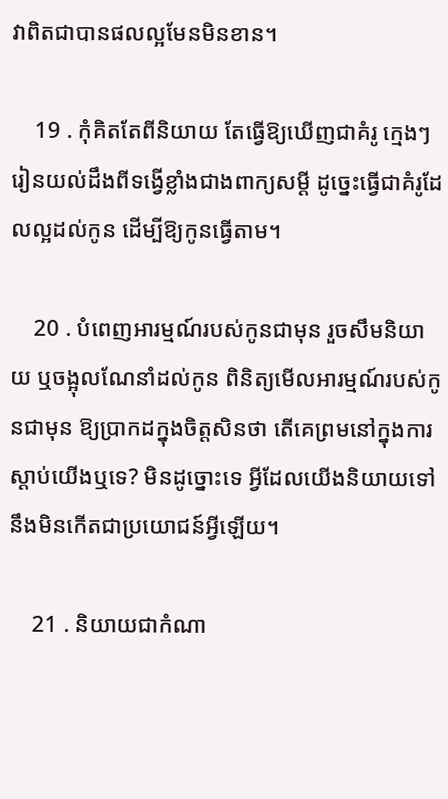វាពិតជាបានផលល្អមែនមិនខាន។

    19 . កុំគិតតែពីនិយាយ តែធ្វើឱ្យឃើញជាគំរូ ក្មេងៗរៀនយល់ដឹងពីទង្វើខ្លាំងជាងពាក្យសម្ដី ដូច្នេះធ្វើជាគំរូដែលល្អដល់កូន ដើម្បីឱ្យកូនធ្វើតាម។

    20 . បំពេញអារម្មណ៍របស់កូនជាមុន រួចសឹមនិយាយ ឬចង្អុលណែនាំដល់កូន ពិនិត្យមើលអារម្មណ៍របស់កូនជាមុន ឱ្យប្រាកដក្នុងចិត្តសិនថា តើគេព្រមនៅក្នុងការស្ដាប់យើងឬទេ? មិនដូច្នោះទេ អ្វីដែលយើងនិយាយទៅ នឹងមិនកើតជាប្រយោជន៍អ្វីឡើយ។

    21 . និយាយជាកំណា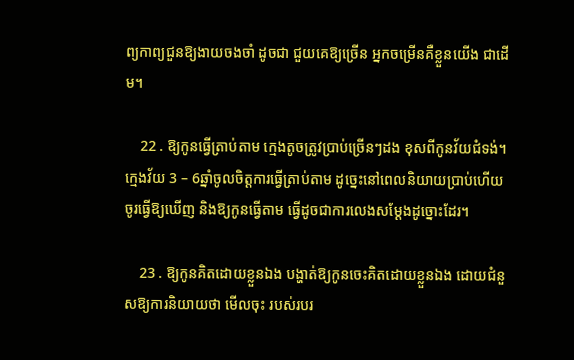ព្យកាព្យជួនឱ្យងាយចងចាំ ដូចជា ជួយគេឱ្យច្រើន អ្នកចម្រើនគឺខ្លួនយើង ជាដើម។

    22 . ឱ្យកូនធ្វើត្រាប់តាម ក្មេងតូចត្រូវប្រាប់ច្រើនៗដង ខុសពីកូនវ័យជំទង់។ ក្មេងវ័យ 3 – 6ឆ្នាំចូលចិត្តការធ្វើត្រាប់តាម ដូច្នេះនៅពេលនិយាយប្រាប់ហើយ ចូរធ្វើឱ្យឃើញ និងឱ្យកូនធ្វើតាម ធ្វើដូចជាការលេងសម្ដែងដូច្នោះដែរ។

    23 . ឱ្យកូនគិតដោយខ្លួនឯង បង្ហាត់ឱ្យកូនចេះគិតដោយខ្លួនឯង ដោយជំនួសឱ្យការនិយាយថា មើលចុះ របស់របរ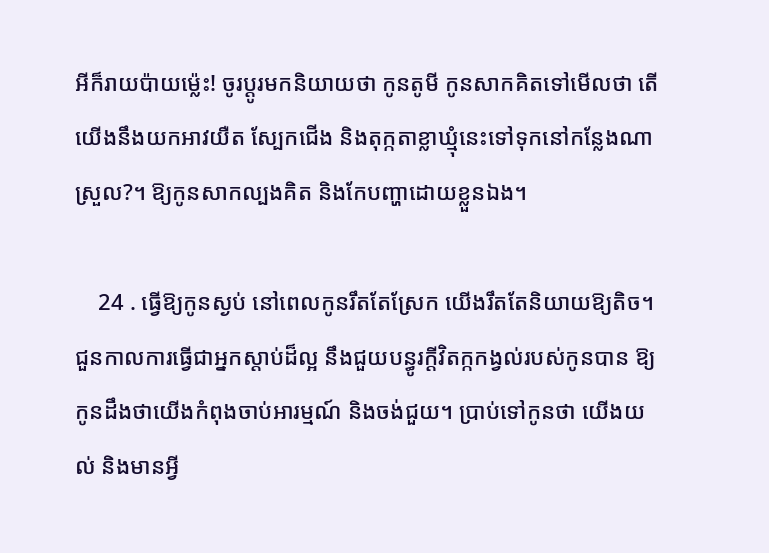អីក៏រាយប៉ាយម្ល៉េះ! ចូរប្ដូរមកនិយាយថា កូនតូមី កូនសាកគិតទៅមើលថា តើយើងនឹងយកអាវយឺត ស្បែកជើង និងតុក្កតាខ្លាឃ្មុំនេះទៅទុកនៅកន្លែងណាស្រួល?។ ឱ្យកូនសាកល្បងគិត និងកែបញ្ហាដោយខ្លួនឯង។

    24 . ធ្វើឱ្យកូនស្ងប់ នៅពេលកូនរឹតតែស្រែក យើងរឹតតែនិយាយឱ្យតិច។ ជួនកាលការធ្វើជាអ្នកស្ដាប់ដ៏ល្អ នឹងជួយបន្ធូរក្ដីវិតក្កកង្វល់របស់កូនបាន ឱ្យកូនដឹងថាយើងកំពុងចាប់អារម្មណ៍ និងចង់ជួយ។ ប្រាប់ទៅកូនថា យើងយល់ និងមានអ្វី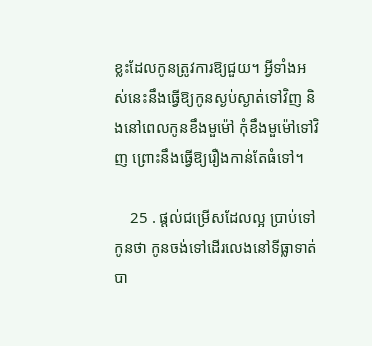ខ្លះដែលកូនត្រូវការឱ្យជួយ។ អ្វីទាំងអស់នេះនឹងធ្វើឱ្យកូនស្ងប់ស្ងាត់ទៅវិញ និងនៅពេលកូនខឹងមួម៉ៅ កុំខឹងមួម៉ៅទៅវិញ ព្រោះនឹងធ្វើឱ្យរឿងកាន់តែធំទៅ។

    25 . ផ្ដល់ជម្រើសដែលល្អ ប្រាប់ទៅកូនថា កូនចង់ទៅដើរលេងនៅទីធ្លាទាត់បា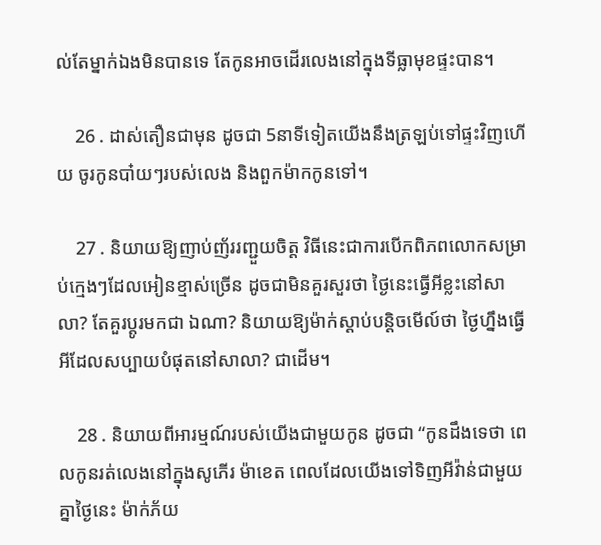ល់តែម្នាក់ឯងមិនបានទេ តែកូនអាចដើរលេងនៅក្នុងទីធ្លាមុខផ្ទះបាន។

    26 . ដាស់តឿនជាមុន ដូចជា 5នាទីទៀតយើងនឹងត្រឡប់ទៅផ្ទះវិញហើយ ចូរកូនបា៎យៗរបស់លេង និងពួកម៉ាកកូនទៅ។

    27 . និយាយឱ្យញាប់ញ័ររញ្ជួយចិត្ត វិធីនេះជាការបើកពិភពលោកសម្រាប់ក្មេងៗដែលអៀនខ្មាស់ច្រើន ដូចជាមិនគួរសួរថា ថ្ងៃនេះធ្វើអីខ្លះនៅសាលា? តែគួរប្ដូរមកជា ឯណា? និយាយឱ្យម៉ាក់ស្ដាប់បន្តិចមើល៍ថា ថ្ងៃហ្នឹងធ្វើអីដែលសប្បាយបំផុតនៅសាលា? ជាដើម។

    28 . និយាយពីអារម្មណ៍របស់យើងជាមួយកូន ដូចជា “កូនដឹងទេថា ពេលកូនរត់លេងនៅក្នុងសូភើរ ម៉ាខេត ពេលដែលយើងទៅទិញអីវ៉ាន់ជាមួយគ្នាថ្ងៃនេះ ម៉ាក់ភ័យ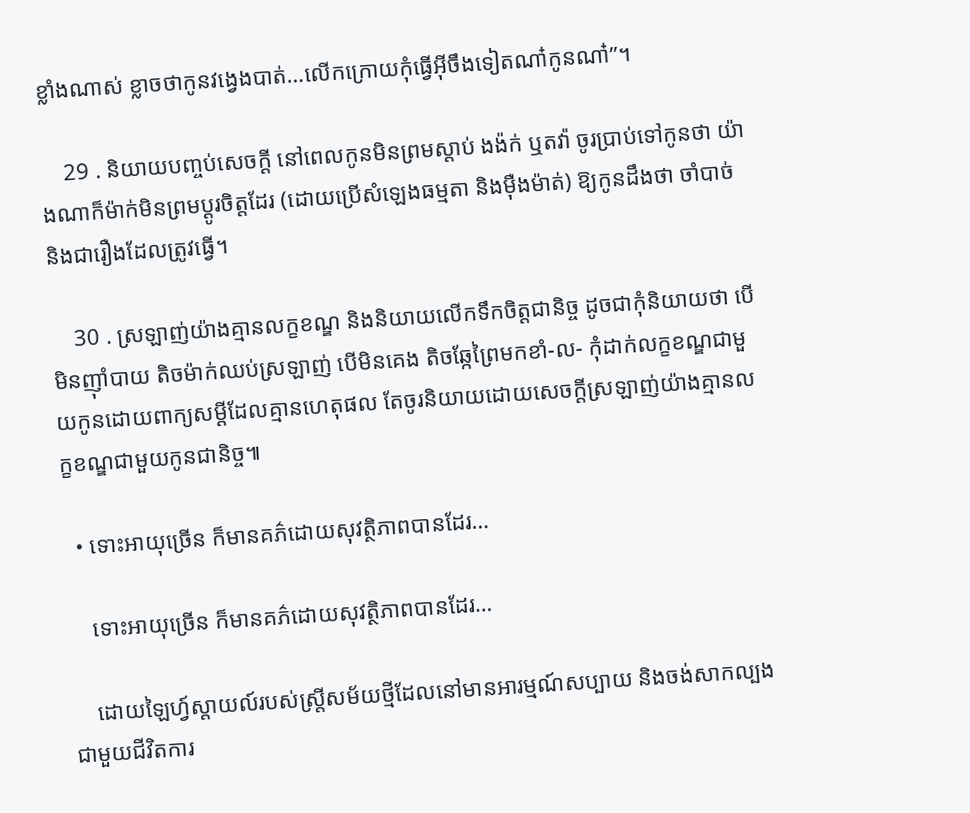ខ្លាំងណាស់ ខ្លាចថាកូនវង្វេងបាត់…លើកក្រោយកុំធ្វើអ៊ីចឹងទៀតណា៎កូនណា៎”។

    29 . និយាយបញ្ចប់សេចក្ដី នៅពេលកូនមិនព្រមស្ដាប់ ងង៉ក់ ឬតវ៉ា ចូរប្រាប់ទៅកូនថា យ៉ាងណាក៏ម៉ាក់មិនព្រមប្ដូរចិត្តដែរ (ដោយប្រើសំឡេងធម្មតា និងម៉ឺងម៉ាត់) ឱ្យកូនដឹងថា ចាំបាច់ និងជារឿងដែលត្រូវធ្វើ។

    30 . ស្រឡាញ់យ៉ាងគ្មានលក្ខខណ្ឌ និងនិយាយលើកទឹកចិត្តជានិច្ច ដូចជាកុំនិយាយថា បើមិនញ៉ាំបាយ តិចម៉ាក់ឈប់ស្រឡាញ់ បើមិនគេង តិចឆ្កែព្រៃមកខាំ-ល- កុំដាក់លក្ខខណ្ឌជាមួយកូនដោយពាក្យសម្ដីដែលគ្មានហេតុផល តែចូរនិយាយដោយសេចក្ដីស្រឡាញ់យ៉ាងគ្មានលក្ខខណ្ឌជាមួយកូនជានិច្ច៕

  • ទោះអាយុច្រើន ក៏មានគភ៌ដោយសុវត្ថិភាពបានដែរ…

    ទោះអាយុច្រើន ក៏មានគភ៌ដោយសុវត្ថិភាពបានដែរ…

    ដោយឡៃហ្វ៍ស្តាយល៍របស់ស្រ្តីសម័យថ្មីដែលនៅមានអារម្មណ៍សប្បាយ និងចង់សាកល្បងជាមួយជីវិតការ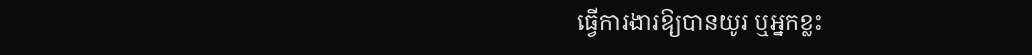ធ្វើការងារឱ្យបានយូរ ឬអ្នកខ្លះ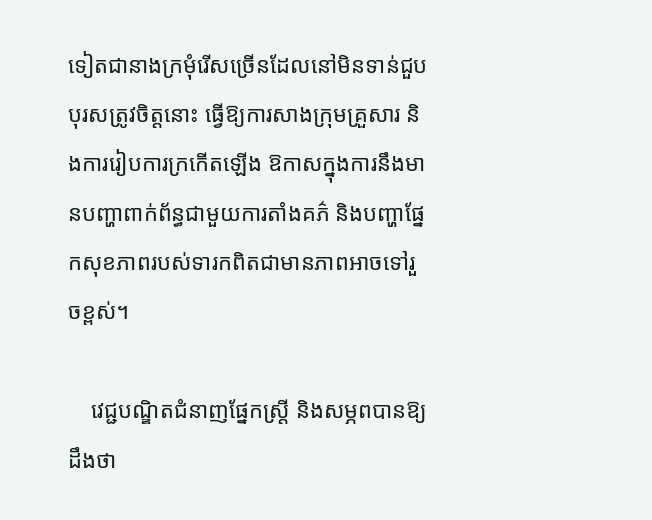ទៀតជានាងក្រមុំរើសច្រើនដែលនៅមិនទាន់ជួបបុរសត្រូវចិត្តនោះ ធ្វើឱ្យការសាងក្រុមគ្រួសារ និងការរៀបការក្រកើតឡើង ឱកាសក្នុងការនឹងមានបញ្ហាពាក់ព័ន្ធជាមួយការតាំងគភ៌ និងបញ្ហាផ្នែកសុខភាពរបស់ទារកពិតជាមានភាពអាចទៅរួចខ្ពស់។

    វេជ្ជបណ្ឌិតជំនាញផ្នែកស្រ្តី និងសម្ភពបានឱ្យដឹងថា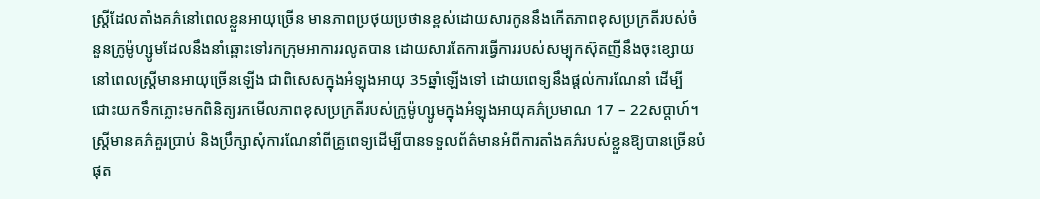ស្រ្តីដែលតាំងគភ៌នៅពេលខ្លួនអាយុច្រើន មានភាពប្រថុយប្រថានខ្ពស់ដោយសារកូននឹងកើតភាពខុសប្រក្រតីរបស់ចំនួនក្រូម៉ូហ្សូមដែលនឹងនាំឆ្ពោះទៅរកក្រុមអាការរលូតបាន ដោយសារតែការធ្វើការរបស់សម្បុកស៊ុតញីនឹងចុះខ្សោយនៅពេលស្រ្តីមានអាយុច្រើនឡើង ជាពិសេសក្នុងអំឡុងអាយុ 35ឆ្នាំឡើងទៅ ដោយពេទ្យនឹងផ្ដល់ការណែនាំ ដើម្បីជោះយកទឹកភ្លោះមកពិនិត្យរកមើលភាពខុសប្រក្រតីរបស់ក្រូម៉ូហ្សូមក្នុងអំឡុងអាយុគភ៌ប្រមាណ 17 – 22សប្ដាហ៍។ ស្រ្តីមានគភ៌គួរប្រាប់ និងប្រឹក្សាសុំការណែនាំពីគ្រូពេទ្យដើម្បីបានទទួលព័ត៌មានអំពីការតាំងគភ៌របស់ខ្លួនឱ្យបានច្រើនបំផុត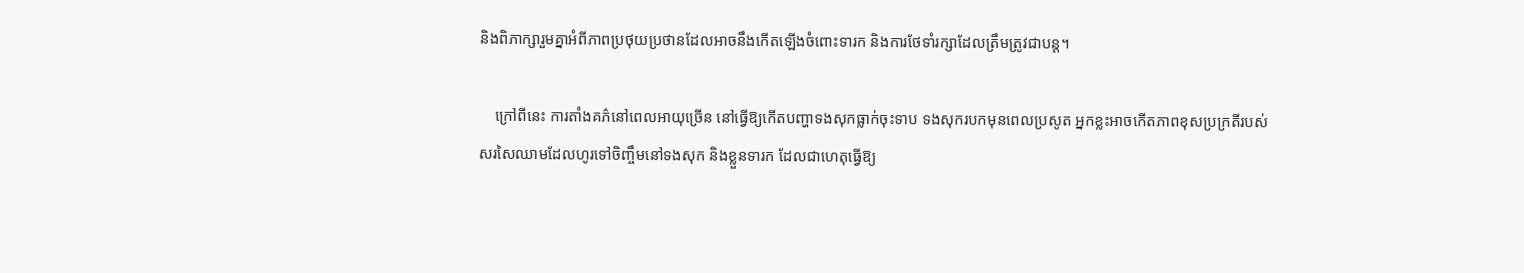និងពិភាក្សារួមគ្នាអំពីភាពប្រថុយប្រថានដែលអាចនឹងកើតឡើងចំពោះទារក និងការថែទាំរក្សាដែលត្រឹមត្រូវជាបន្ត។

    ក្រៅពីនេះ ការតាំងគភ៌នៅពេលអាយុច្រើន នៅធ្វើឱ្យកើតបញ្ហាទងសុកធ្លាក់ចុះទាប ទងសុករបកមុនពេលប្រសូត អ្នកខ្លះអាចកើតភាពខុសប្រក្រតីរបស់សរសៃឈាមដែលហូរទៅចិញ្ចឹមនៅទងសុក និងខ្លួនទារក ដែលជាហេតុធ្វើឱ្យ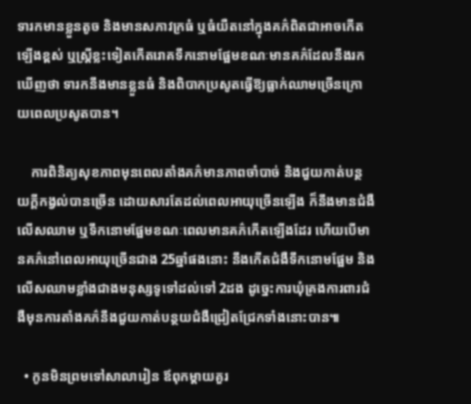ទារកមានខ្លួនតូច និងមានសភាវក្រធំ ឬធំយឺតនៅក្នុងគភ៌ពិតជាអាចកើតឡើងខ្ពស់ ឬស្រ្តីខ្លះទៀតកើតរោគទឹកនោមផ្អែមខណៈមានគភ៌ដែលនឹងរកឃើញថា ទារកនឹងមានខ្លួនធំ និងពិបាកប្រសូតធ្វើឱ្យធ្លាក់ឈាមច្រើនក្រោយពេលប្រសូតបាន។

    ការពិនិត្យសុខភាពមុនពេលតាំងគភ៌មានភាពចាំបាច់ និងជួយកាត់បន្ថយក្ដីកង្វល់បានច្រើន ដោយសារតែដល់ពេលអាយុច្រើនឡើង ក៏នឹងមានជំងឺលើសឈាម ឬទឹកនោមផ្អែមខណៈពេលមានគភ៌កើតឡើងដែរ ហើយបើមានគភ៌នៅពេលអាយុច្រើនជាង 25ឆ្នាំផងនោះ នឹងកើតជំងឺទឹកនោមផ្អែម និងលើសឈាមខ្លាំងជាងមនុស្សទូទៅដល់ទៅ 2ដង ដូច្នេះការឃុំគ្រងការពារជំងឺមុនការតាំងគភ៌នឹងជួយកាត់បន្ថយជំងឺជ្រៀតជ្រែកទាំងនោះបាន៕

  • កូនមិនព្រមទៅសាលារៀន ឪពុកម្ដាយគួរ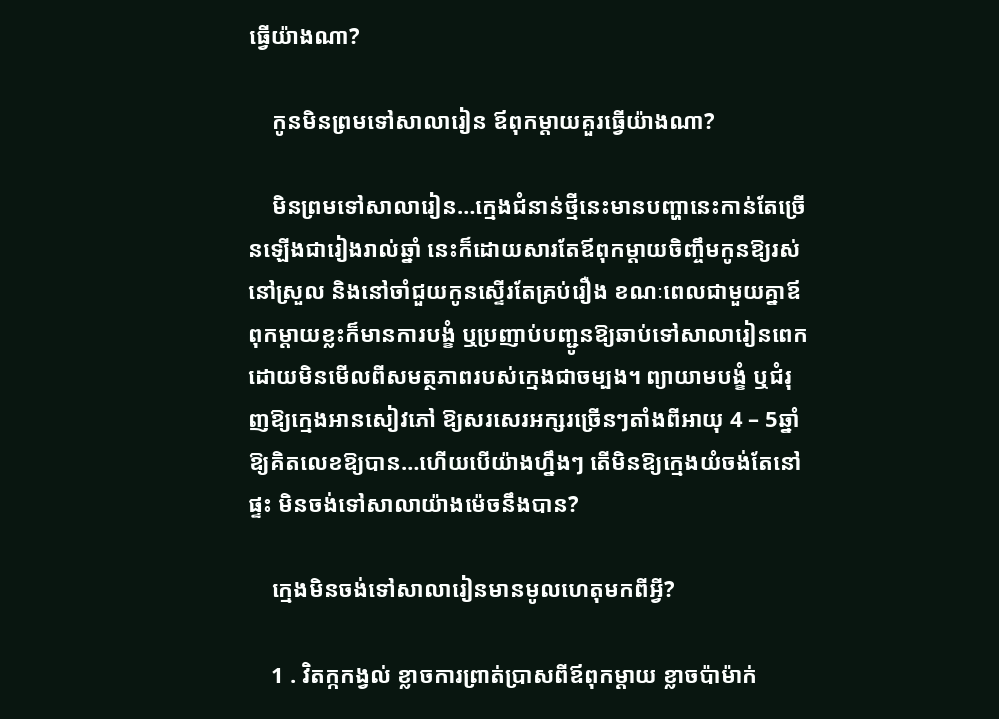ធ្វើយ៉ាងណា?

    កូនមិនព្រមទៅសាលារៀន ឪពុកម្ដាយគួរធ្វើយ៉ាងណា?

    មិនព្រមទៅសាលារៀន…ក្មេងជំនាន់ថ្មីនេះមានបញ្ហានេះកាន់តែច្រើនឡើងជារៀងរាល់ឆ្នាំ នេះក៏ដោយសារតែឪពុកម្ដាយចិញ្ចឹមកូនឱ្យរស់នៅស្រួល និងនៅចាំជួយកូនស្ទើរតែគ្រប់រឿង ខណៈពេលជាមួយគ្នាឪពុកម្ដាយខ្លះក៏មានការបង្ខំ ឬប្រញាប់បញ្ជូនឱ្យឆាប់ទៅសាលារៀនពេក ដោយមិនមើលពីសមត្ថភាពរបស់ក្មេងជាចម្បង។ ព្យាយាមបង្ខំ ឬជំរុញឱ្យក្មេងអានសៀវភៅ ឱ្យសរសេរអក្សរច្រើនៗតាំងពីអាយុ 4 – 5ឆ្នាំ ឱ្យគិតលេខឱ្យបាន…ហើយបើយ៉ាងហ្នឹងៗ តើមិនឱ្យក្មេងយំចង់តែនៅផ្ទះ មិនចង់ទៅសាលាយ៉ាងម៉េចនឹងបាន?

    ក្មេងមិនចង់ទៅសាលារៀនមានមូលហេតុមកពីអ្វី?

    1 . វិតក្កកង្វល់ ខ្លាចការព្រាត់ប្រាសពីឪពុកម្ដាយ ខ្លាចប៉ាម៉ាក់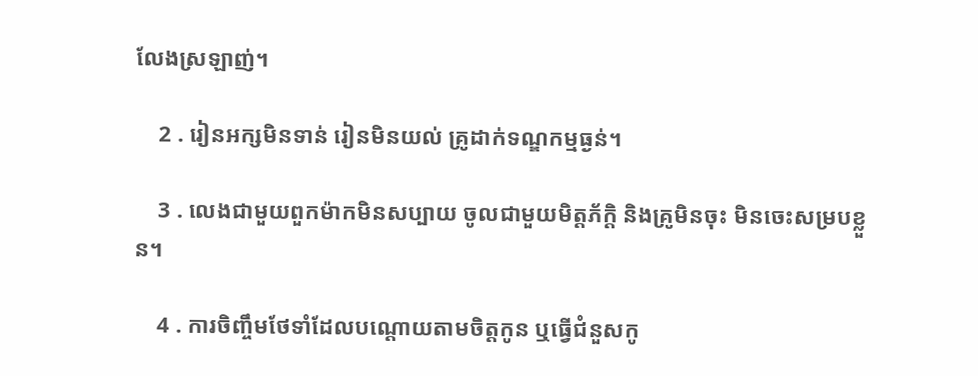លែងស្រឡាញ់។

    2 . រៀនអក្សមិនទាន់ រៀនមិនយល់ គ្រូដាក់ទណ្ឌកម្មធ្ងន់។

    3 . លេងជាមួយពួកម៉ាកមិនសប្បាយ ចូលជាមួយមិត្តភ័ក្តិ និងគ្រូមិនចុះ មិនចេះសម្របខ្លួន។

    4 . ការចិញ្ចឹមថែទាំដែលបណ្ដោយតាមចិត្តកូន ឬធ្វើជំនួសកូ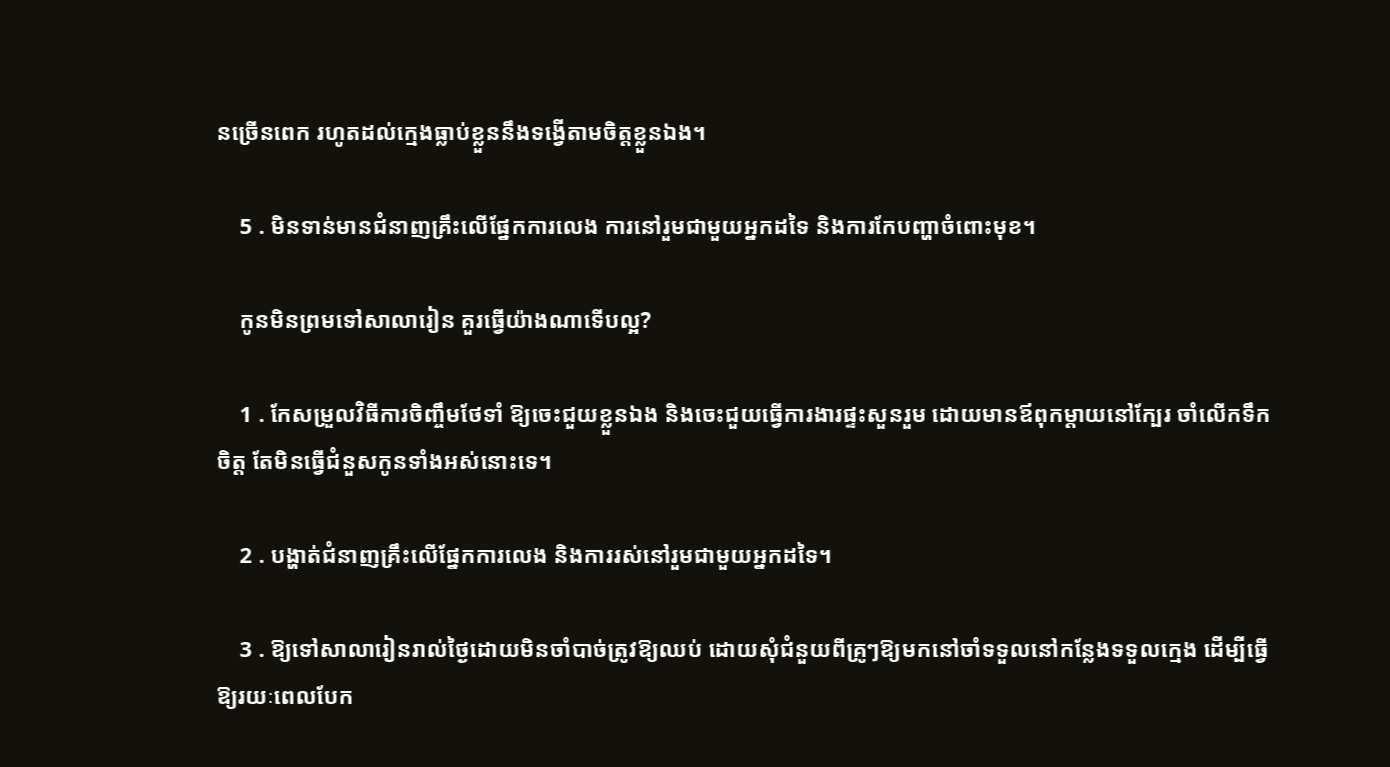នច្រើនពេក រហូតដល់ក្មេងធ្លាប់ខ្លួននឹងទង្វើតាមចិត្តខ្លួនឯង។

    5 . មិនទាន់មានជំនាញគ្រឹះលើផ្នែកការលេង ការនៅរួមជាមួយអ្នកដទៃ និងការកែបញ្ហាចំពោះមុខ។

    កូនមិនព្រមទៅសាលារៀន គួរធ្វើយ៉ាងណាទើបល្អ?

    1 . កែសម្រួលវិធីការចិញ្ចឹមថែទាំ ឱ្យចេះជួយខ្លួនឯង និងចេះជួយធ្វើការងារផ្ទះសួនរួម ដោយមានឪពុកម្ដាយនៅក្បែរ ចាំលើកទឹកចិត្ត តែមិនធ្វើជំនួសកូនទាំងអស់នោះទេ។

    2 . បង្ហាត់ជំនាញគ្រឹះលើផ្នែកការលេង និងការរស់នៅរួមជាមួយអ្នកដទៃ។

    3 . ឱ្យទៅសាលារៀនរាល់ថ្ងៃដោយមិនចាំបាច់ត្រូវឱ្យឈប់ ដោយសុំជំនួយពីគ្រូៗឱ្យមកនៅចាំទទួលនៅកន្លែងទទួលក្មេង ដើម្បីធ្វើឱ្យរយៈពេលបែក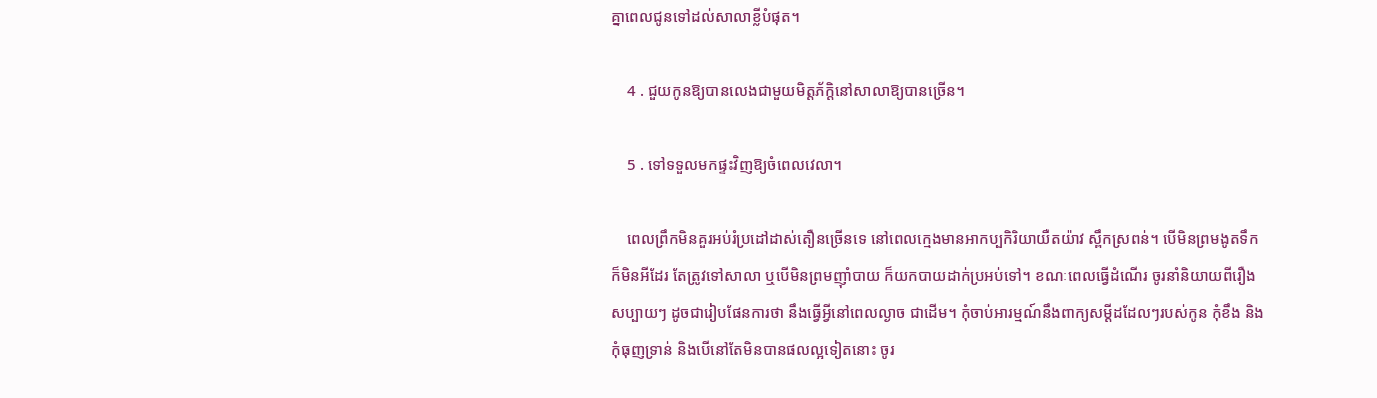គ្នាពេលជូនទៅដល់សាលាខ្លីបំផុត។

    4 . ជួយកូនឱ្យបានលេងជាមួយមិត្តភ័ក្ដិនៅសាលាឱ្យបានច្រើន។

    5 . ទៅទទួលមកផ្ទះវិញឱ្យចំពេលវេលា។

    ពេលព្រឹកមិនគួរអប់រំប្រដៅដាស់តឿនច្រើនទេ នៅពេលក្មេងមានអាកប្បកិរិយាយឺតយ៉ាវ ស្ពឹកស្រពន់។ បើមិនព្រមងូតទឹក ក៏មិនអីដែរ តែត្រូវទៅសាលា ឬបើមិនព្រមញ៉ាំបាយ ក៏យកបាយដាក់ប្រអប់ទៅ។ ខណៈពេលធ្វើដំណើរ ចូរនាំនិយាយពីរឿងសប្បាយៗ ដូចជារៀបផែនការថា នឹងធ្វើអ្វីនៅពេលល្ងាច ជាដើម។ កុំចាប់អារម្មណ៍នឹងពាក្យសម្ដីដដែលៗរបស់កូន កុំខឹង និងកុំធុញទ្រាន់ និងបើនៅតែមិនបានផលល្អទៀតនោះ ចូរ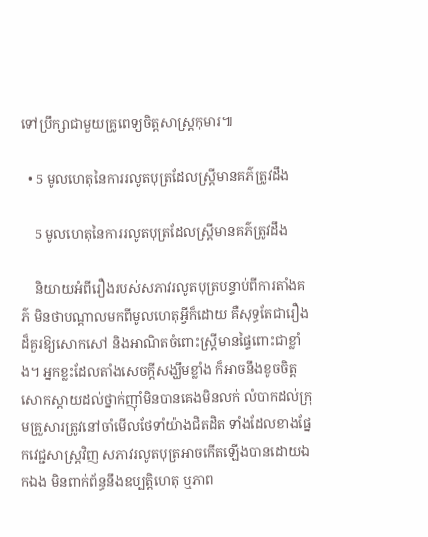ទៅប្រឹក្សាជាមួយគ្រូពេទ្យចិត្តសាស្រ្តកុមារ៕

  • 5 មូលហេតុនៃការរលូតបុត្រដែលស្រ្តីមានគភ៌ត្រូវដឹង

    5 មូលហេតុនៃការរលូតបុត្រដែលស្រ្តីមានគភ៌ត្រូវដឹង

    និយាយអំពីរឿងរបស់សភាវរលូតបុត្របន្ទាប់ពីការតាំងគភ៌ មិនថាបណ្ដាលមកពីមូលហេតុអ្វីក៏ដោយ គឺសុទ្ធតែជារឿងដ៏គួរឱ្យសោកសៅ និងអាណិតចំពោះស្រ្តីមានផ្ទៃពោះជាខ្លាំង។ អ្នកខ្លះដែលតាំងសេចក្ដីសង្ឃឹមខ្លាំង ក៏អាចនឹងខូចចិត្តសោកស្ដាយដល់ថ្នាក់ញ៉ាំមិនបានគេងមិនលក់ លំបាកដល់ក្រុមគ្រួសារត្រូវនៅចាំមើលថែទាំយ៉ាងជិតដិត ទាំងដែលខាងផ្នែកវេជ្ជសាស្រ្តវិញ សភាវរលូតបុត្រអាចកើតឡើងបានដោយឯកឯង មិនពាក់ព័ន្ធនឹងឧប្បត្តិហេតុ ឬភាព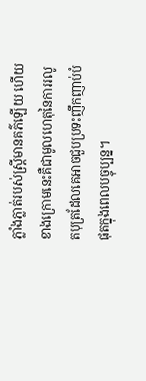ភ្លាំងភ្លាត់របស់ស្រ្តីមានគភ៌ឡើយ ហើយខាងក្រោមនេះគឺជាមូលហេតុនៃការរលូតបុត្រដែលគេអាចជួបប្រទះញឹកញាប់បំផុតក្នុងពេលបច្ចុប្បន្ន។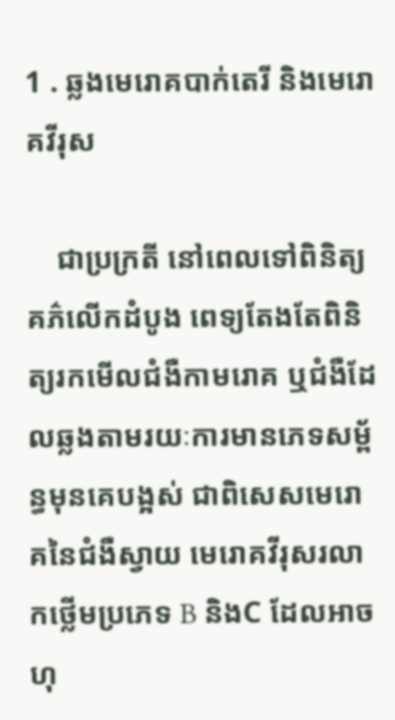1 . ឆ្លងមេរោគបាក់តេរី និងមេរោគវីរុស

    ជាប្រក្រតី នៅពេលទៅពិនិត្យគភ៌លើកដំបូង ពេទ្យតែងតែពិនិត្យរកមើលជំងឺកាមរោគ ឬជំងឺដែលឆ្លងតាមរយៈការមានភេទសម្ព័ន្ធមុនគេបង្អស់ ជាពិសេសមេរោគនៃជំងឺស្វាយ មេរោគវីរុសរលាកថ្លើមប្រភេទ B និងC ដែលអាចហុ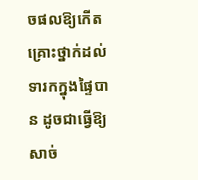ចផលឱ្យកើតគ្រោះថ្នាក់ដល់ទារកក្នុងផ្ទៃបាន ដូចជាធ្វើឱ្យសាច់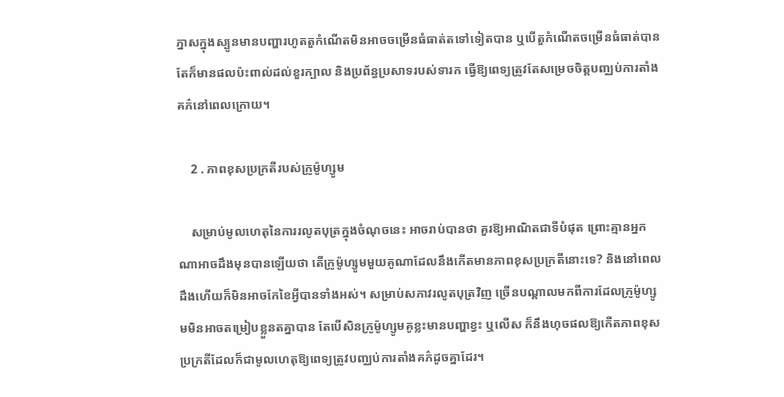ភ្នាសក្នុងស្បូនមានបញ្ហារហូតតួកំណើតមិនអាចចម្រើនធំធាត់តទៅទៀតបាន ឬបើតួកំណើតចម្រើនធំធាត់បាន តែក៏មានផលប៉ះពាល់ដល់ខួរក្បាល និងប្រព័ន្ធប្រសាទរបស់ទារក ធ្វើឱ្យពេទ្យត្រូវតែសម្រេចចិត្តបញ្ឈប់ការតាំងគភ៌នៅពេលក្រោយ។

    2 . ភាពខុសប្រក្រតីរបស់ក្រូម៉ូហ្សូម

    សម្រាប់មូលហេតុនៃការរលូតបុត្រក្នុងចំណុចនេះ អាចរាប់បានថា គួរឱ្យអាណិតជាទីបំផុត ព្រោះគ្មានអ្នកណាអាចដឹងមុនបានឡើយថា តើក្រូម៉ូហ្សូមមួយគូណាដែលនឹងកើតមានភាពខុសប្រក្រតីនោះទេ? និងនៅពេលដឹងហើយក៏មិនអាចកែខៃអ្វីបានទាំងអស់។ សម្រាប់សភាវរលូតបុត្រវិញ ច្រើនបណ្ដាលមកពីការដែលក្រូម៉ូហ្សូមមិនអាចតម្រៀបខ្លួនតគ្នាបាន តែបើសិនក្រូម៉ូហ្សូមគូខ្លះមានបញ្ហាខ្វះ ឬលើស ក៏នឹងហុចផលឱ្យកើតភាពខុសប្រក្រតីដែលក៏ជាមូលហេតុឱ្យពេទ្យត្រូវបញ្ឈប់ការតាំងគភ៌ដូចគ្នាដែរ។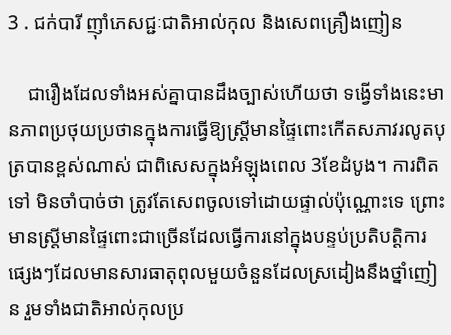3 . ជក់បារី ញ៉ាំភេសជ្ជៈជាតិអាល់កុល និងសេពគ្រឿងញៀន

    ជារឿងដែលទាំងអស់គ្នាបានដឹងច្បាស់ហើយថា ទង្វើទាំងនេះមានភាពប្រថុយប្រថានក្នុងការធ្វើឱ្យស្រ្តីមានផ្ទៃពោះកើតសភាវរលូតបុត្របានខ្ពស់ណាស់ ជាពិសេសក្នុងអំឡុងពេល 3ខែដំបូង។ ការពិតទៅ មិនចាំបាច់ថា ត្រូវតែសេពចូលទៅដោយផ្ទាល់ប៉ុណ្ណោះទេ ព្រោះមានស្រ្តីមានផ្ទៃពោះជាច្រើនដែលធ្វើការនៅក្នុងបន្ទប់ប្រតិបត្តិការផ្សេងៗដែលមានសារធាតុពុលមួយចំនួនដែលស្រដៀងនឹងថ្នាំញៀន រួមទាំងជាតិអាល់កុលប្រ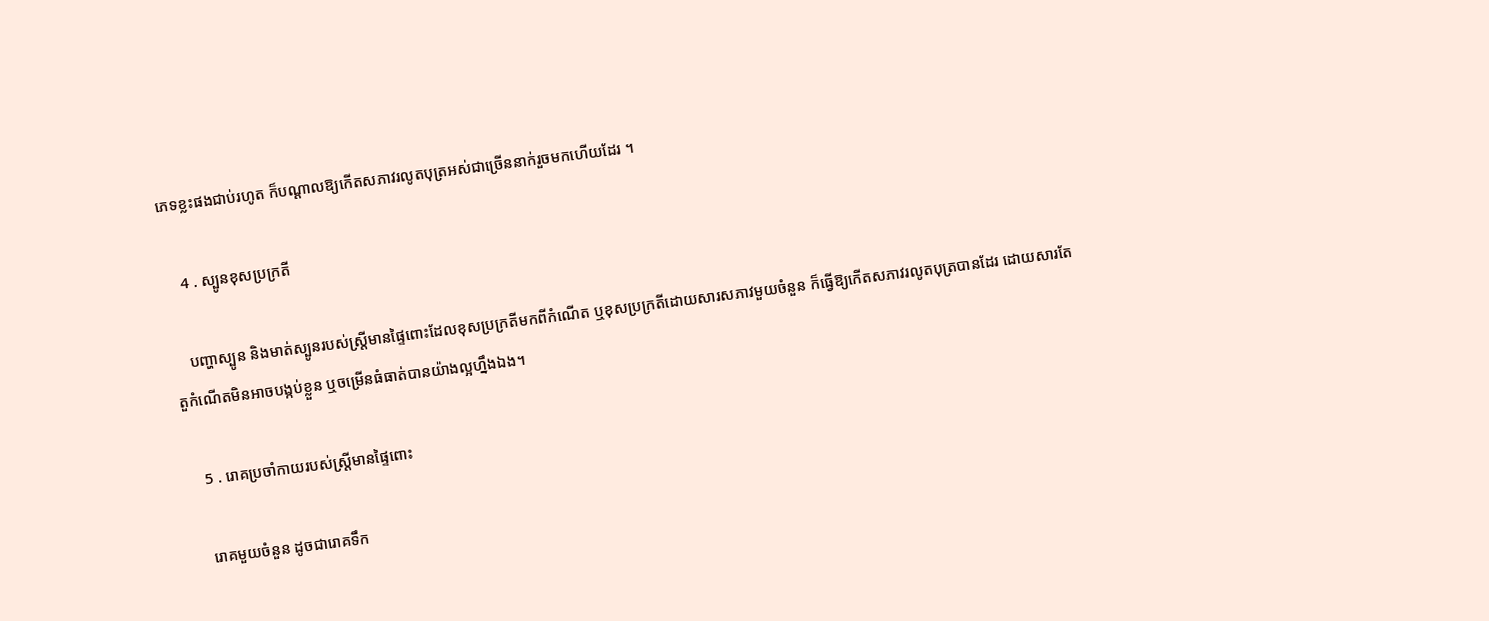ភេទខ្លះផងជាប់រហូត ក៏បណ្ដាលឱ្យកើតសភាវរលូតបុត្រអស់ជាច្រើននាក់រួចមកហើយដែរ ។

    4 . ស្បូនខុសប្រក្រតី

    បញ្ហាស្បូន និងមាត់ស្បូនរបស់ស្រ្តីមានផ្ទៃពោះដែលខុសប្រក្រតីមកពីកំណើត ឬខុសប្រក្រតីដោយសារសភាវមួយចំនួន ក៏ធ្វើឱ្យកើតសភាវរលូតបុត្របានដែរ ដោយសារតែតួកំណើតមិនអាចបង្កប់ខ្លួន ឬចម្រើនធំធាត់បានយ៉ាងល្អហ្នឹងឯង។

    5 . រោគប្រចាំកាយរបស់ស្រ្តីមានផ្ទៃពោះ

    រោគមួយចំនួន ដូចជារោគទឹក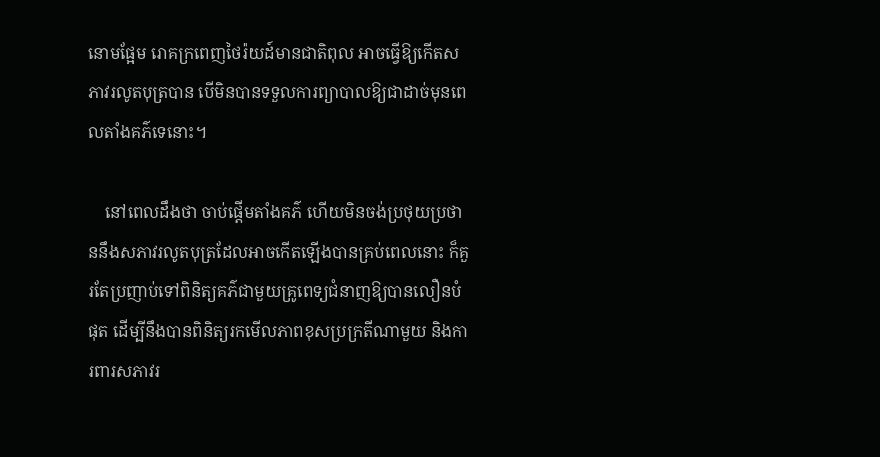នោមផ្អែម រោគក្រពេញថៃរ៉យដ៍មានជាតិពុល អាចធ្វើឱ្យកើតសភាវរលូតបុត្របាន បើមិនបានទទួលការព្យាបាលឱ្យជាដាច់មុនពេលតាំងគភ៌ទេនោះ។

    នៅពេលដឹងថា ចាប់ផ្ដើមតាំងគភ៌ ហើយមិនចង់ប្រថុយប្រថាននឹងសភាវរលូតបុត្រដែលអាចកើតឡើងបានគ្រប់ពេលនោះ ក៏គួរតែប្រញាប់ទៅពិនិត្យគភ៌ជាមួយគ្រូពេទ្យជំនាញឱ្យបានលឿនបំផុត ដើម្បីនឹងបានពិនិត្យរកមើលភាពខុសប្រក្រតីណាមួយ និងការពារសភាវរ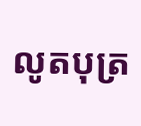លូតបុត្រ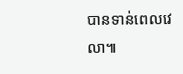បានទាន់ពេលវេលា៕